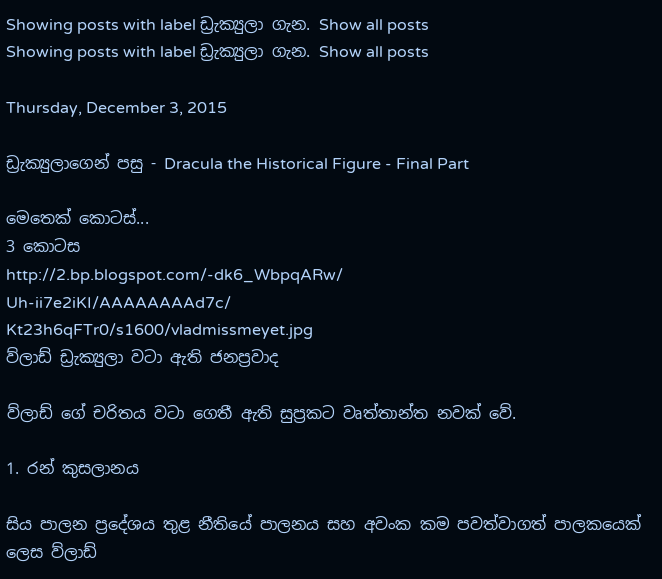Showing posts with label ඩ්‍රැක්‍යුලා ගැන. Show all posts
Showing posts with label ඩ්‍රැක්‍යුලා ගැන. Show all posts

Thursday, December 3, 2015

ඩ්‍රැක්‍යුලාගෙන් පසු - Dracula the Historical Figure - Final Part

මෙතෙක් කොටස්...
3 කොටස
http://2.bp.blogspot.com/-dk6_WbpqARw/
Uh-ii7e2iKI/AAAAAAAAd7c/
Kt23h6qFTr0/s1600/vladmissmeyet.jpg
ව්ලාඩ් ඩ්‍රැක්‍යුලා වටා ඇති ජනප්‍රවාද

ව්ලාඩ් ගේ චරිතය වටා ගෙතී ඇති සුප්‍රකට වෘත්තාන්ත නවක් වේ.

1. රන් කුසලානය

සිය පාලන ප්‍රදේශය තුළ නීතියේ පාලනය සහ අවංක කම පවත්වාගත් පාලකයෙක් ලෙස ව්ලාඩ්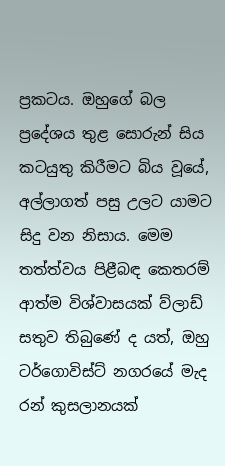ප්‍රකටය. ඔහුගේ බල ප්‍රදේශය තුළ සොරුන් සිය කටයුතු කිරීමට බිය වූයේ, අල්ලාගත් පසු උලට යාමට සිදු වන නිසාය. මෙම තත්ත්වය පිළීබඳ කෙතරම් ආත්ම විශ්වාසයක් ව්ලාඩ් සතුව තිබුණේ ද යත්, ඔහු ටර්ගොවිස්ට් නගරයේ මැද රන් කුසලානයක්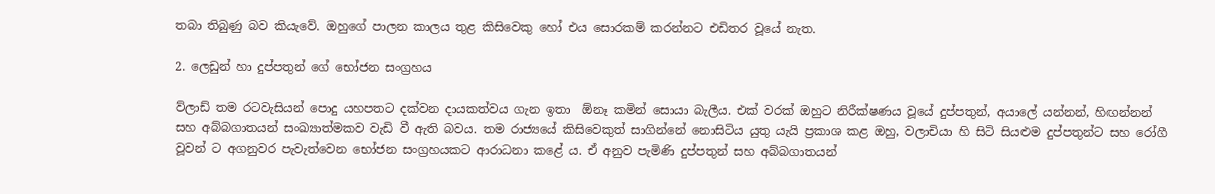තබා තිබුණු බව කියැවේ. ඔහුගේ පාලන කාලය තුළ කිසිවෙකු හෝ එය සොරකම් කරන්නට එඩිතර වූයේ නැත.

2. ලෙඩුන් හා දුප්පතුන් ගේ භෝජන සංග්‍රහය

ව්ලාඩ් තම රටවැසියන් පොදු යහපතට දක්වන දායකත්වය ගැන ඉතා  ඕනෑ කමින් සොයා බැලීය. එක් වරක් ඔහුට නිරීක්ෂණය වූයේ දුප්පතුන්, අයාලේ යන්නන්, හිඟන්නන් සහ අබ්බගාතයන් සංඛ්‍යාත්මකව වැඩි වී ඇති බවය. තම රාජ්‍යයේ කිසිවෙකුත් සාගින්නේ නොසිටිය යුතු යැයි ප්‍රකාශ කළ ඔහු, වලාචියා හි සිටි සියළුම දුප්පතුන්ට සහ රෝගී වූවන් ට අගනුවර පැවැත්වෙන භෝජන සංග්‍රහයකට ආරාධනා කළේ ය. ඒ අනුව පැමිණි දුප්පතුන් සහ අබ්බගාතයන්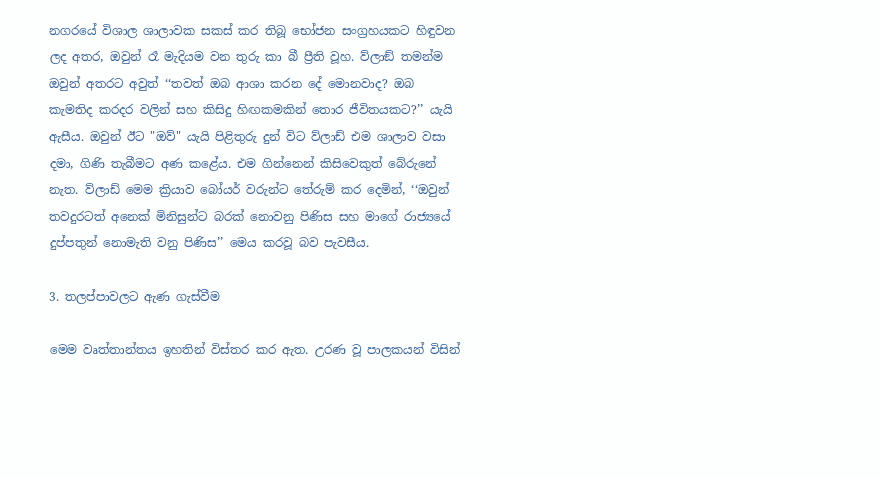නගරයේ විශාල ශාලාවක සකස් කර තිබූ භෝජන සංග්‍රහයකට හිඳුවන ලද අතර, ඔවුන් රෑ මැදියම වන තුරු කා බී ප්‍රීති වූහ. ව්ලාඞ් තමන්ම ඔවුන් අතරට අවුත් ‘‘තවත් ඔබ ආශා කරන දේ මොනවාද? ඔබ කැමතිද කරදර වලින් සහ කිසිදු හිඟකමකින් තොර ජීවිතයකට?’’ යැයි ඇසීය. ඔවුන් ඊට "ඔව්" යැයි පිළිතුරු දුන් විට ව්ලාඩ් එම ශාලාව වසා දමා, ගිණි තැබීමට අණ කළේය. එම ගින්නෙන් කිසිවෙකුත් බේරුනේ නැත. ව්ලාඩ් මෙම ක්‍රියාව බෝයර් වරුන්ට තේරුම් කර දෙමින්, ‘‘ඔවුන් තවදුරටත් අනෙක් මිනිසුන්ට බරක් නොවනු පිණිස සහ මාගේ රාජ්‍යයේ දුප්පතුන් නොමැති වනු පිණිස’’ මෙය කරවූ බව පැවසීය.

3. තලප්පාවලට ඇණ ගැස්වීම

මෙම වෘත්තාන්තය ඉහතින් විස්තර කර ඇත. උරණ වූ පාලකයන් විසින්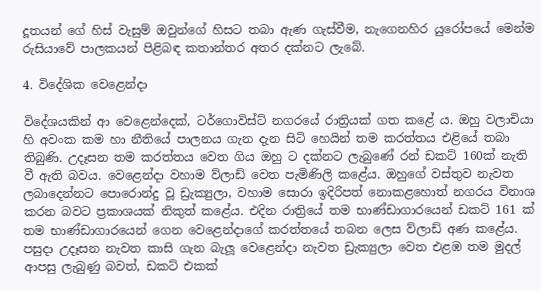දූතයන් ගේ හිස් වැසුම් ඔවුන්ගේ හිසට තබා ඇණ ගැස්වීම, නැගෙනහිර යුරෝපයේ මෙන්ම රුසියාවේ පාලකයන් පිළිබඳ කතාන්තර අතර දක්නට ලැබේ.

4. විදේශික වෙළෙන්දා

විදේශයකින් ආ වෙළෙන්දෙක්, ටර්ගොවිස්ට් නගරයේ රාත්‍රියක් ගත කළේ ය. ඔහු වලාචියා හි අවංක කම හා නීතියේ පාලනය ගැන දැන සිටි හෙයින් තම කරත්තය එළියේ තබා තිබුණි. උදෑසන තම කරත්තය වෙත ගිය ඔහු ට දක්නට ලැබුණේ රන් ඩකට් 160ක් නැති වී ඇති බවය. වෙළෙන්දා වහාම ව්ලාඩ් වෙත පැමිණිලි කළේය. ඔහුගේ වස්තුව නැවත ලබාදෙන්නට පොරොන්දු වූ ඩ්‍රැක්‍යුලා, වහාම සොරා ඉදිරිපත් නොකළහොත් නගරය විනාශ කරන බවට ප්‍රකාශයක් නිකුත් කළේය. එදින රාත්‍රියේ තම භාණ්ඩාගාරයෙන් ඩකට් 161 ක් තම භාණ්ඩාගාරයෙන් ගෙන වෙළෙන්දාගේ කරත්තයේ තබන ලෙස ව්ලාඩ් අණ කළේය. පසුදා උදෑසන නැවත කාසි ගැන බැලූ වෙළෙන්දා නැවත ඩ්‍රැක්‍යුලා වෙත එළඹ තම මුදල් ආපසු ලැබුණු බවත්, ඩකට් එකක්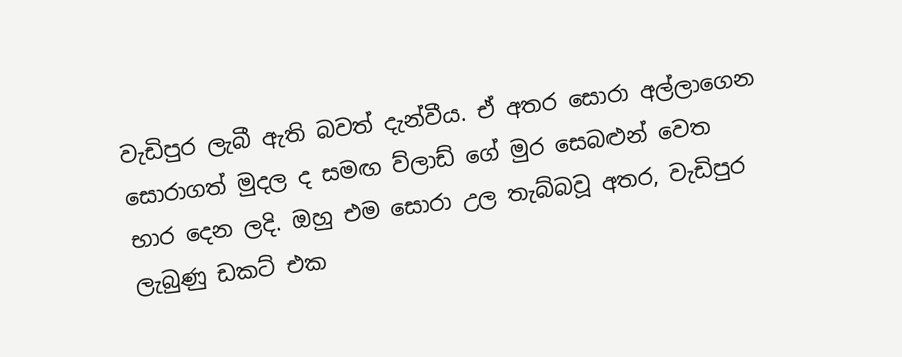වැඩිපුර ලැබී ඇති බවත් දැන්වීය. ඒ අතර සොරා අල්ලාගෙන සොරාගත් මුදල ද සමඟ ව්ලාඩ් ගේ මුර සෙබළුන් වෙත භාර දෙන ලදි. ඔහු එම සොරා උල තැබ්බවූ අතර, වැඩිපුර ලැබුණු ඩකට් එක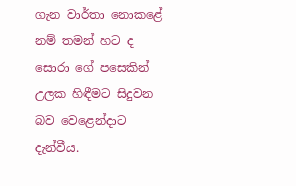ගැන වාර්තා නොකළේ නම් තමන් හට ද සොරා ගේ පසෙකින් උලක හිඳීමට සිදුවන බව වෙළෙන්දාට දැන්වීය.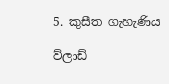5. කුසීත ගැහැණිය

ව්ලාඩ්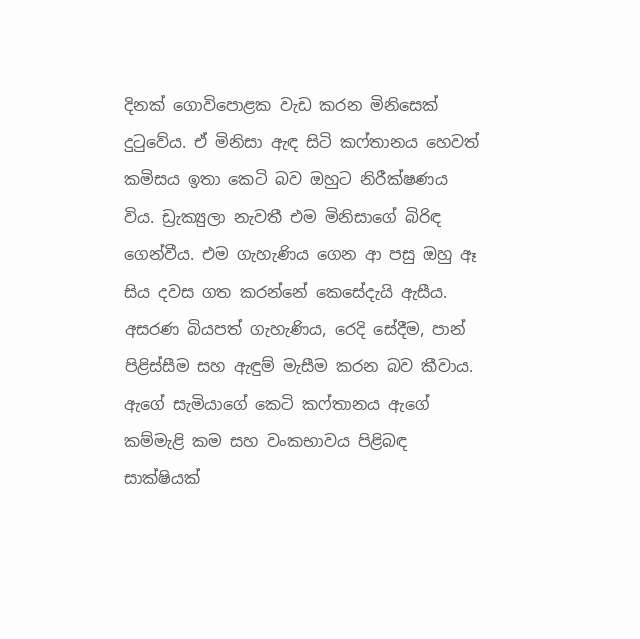දිනක් ගොවිපොළක වැඩ කරන මිනිසෙක් දුටුවේය. ඒ මිනිසා ඇඳ සිටි කෆ්තානය හෙවත් කමිසය ඉතා කෙටි බව ඔහුට නිරීක්ෂණය විය. ඩ්‍රැක්‍යුලා නැවතී එම මිනිසාගේ බිරිඳ ගෙන්වීය. එම ගැහැණිය ගෙන ආ පසු ඔහු ඈ සිය දවස ගත කරන්නේ කෙසේදැයි ඇසීය. අසරණ බියපත් ගැහැණිය, රෙදි සේදීම, පාන් පිළිස්සීම සහ ඇඳුම් මැසීම කරන බව කීවාය. ඇගේ සැමියාගේ කෙටි කෆ්තානය ඇගේ කම්මැළි කම සහ වංකභාවය පිළිබඳ සාක්ෂියක්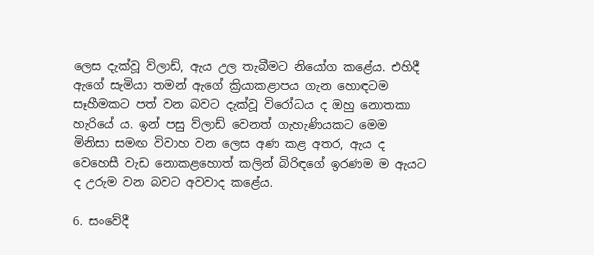ලෙස දැක්වූ ව්ලාඩ්, ඇය උල තැබීමට නියෝග කළේය. එහිදී ඇගේ සැමියා තමන් ඇගේ ක්‍රියාකළාපය ගැන හොඳටම සෑහීමකට පත් වන බවට දැක්වූ විරෝධය ද ඔහු නොතකා හැරියේ ය. ඉන් පසු ව්ලාඩ් වෙනත් ගැහැණියකට මෙම මිනිසා සමඟ විවාහ වන ලෙස අණ කළ අතර, ඇය ද වෙහෙසී වැඩ නොකළහොත් කලින් බිරිඳගේ ඉරණම ම ඇයට ද උරුම වන බවට අවවාද කළේය.

6. සංවේදී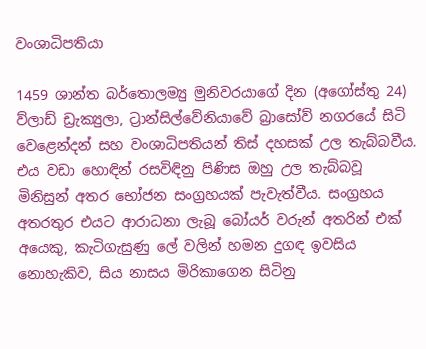වංශාධිපතියා

1459 ශාන්ත බර්තොලම්‍යු මුනිවරයාගේ දින (අගෝස්තු 24) ව්ලාඩ් ඩ්‍රැක්‍යුලා, ට්‍රාන්සිල්වේනියාවේ බ්‍රාසෝව් නගරයේ සිටි වෙළෙන්දන් සහ වංශාධිපතියන් තිස් දහසක් උල තැබ්බවීය. එය වඩා හොඳින් රසවිඳිනු පිණිස ඔහු උල තැබ්බවූ මිනිසුන් අතර භෝජන සංග්‍රහයක් පැවැත්වීය. සංග්‍රහය අතරතුර එයට ආරාධනා ලැබූ බෝයර් වරුන් අතරින් එක් අයෙකු, කැටිගැසුණු ලේ වලින් හමන දුගඳ ඉවසිය නොහැකිව, සිය නාසය මිරිකාගෙන සිටිනු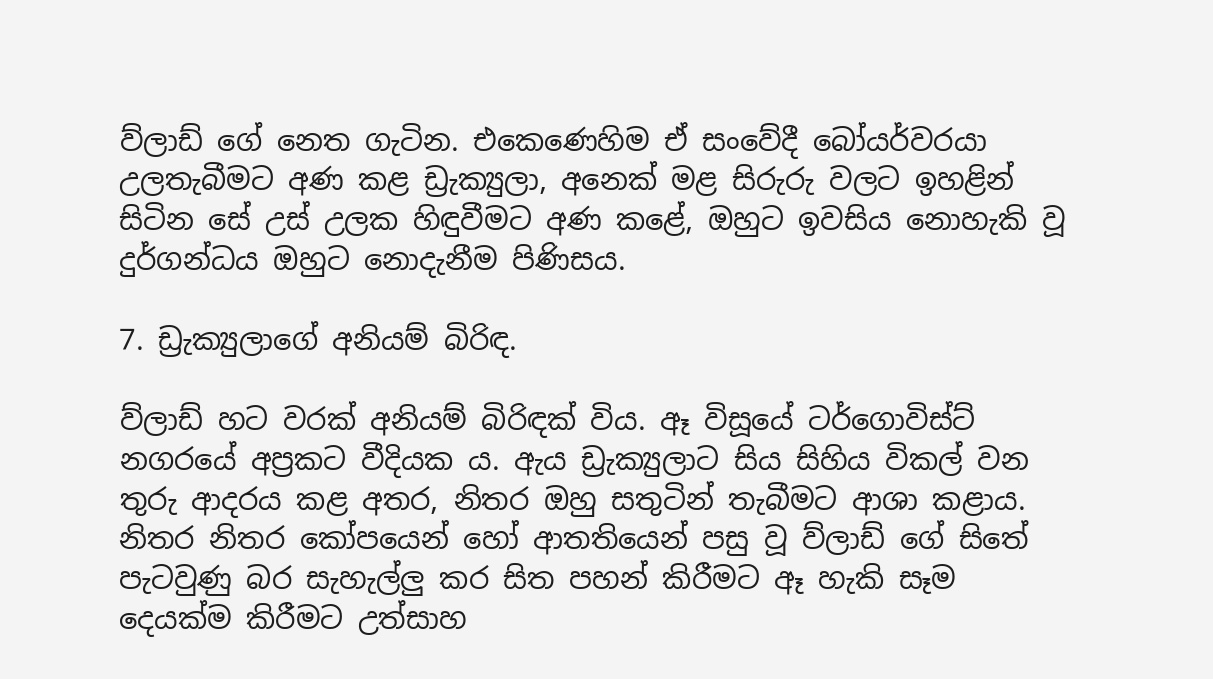ව්ලාඩ් ගේ නෙත ගැටින. එකෙණෙහිම ඒ සංවේදී බෝයර්වරයා උලතැබීමට අණ කළ ඩ්‍රැක්‍යුලා, අනෙක් මළ සිරුරු වලට ඉහළින් සිටින සේ උස් උලක හිඳුවීමට අණ කළේ, ඔහුට ඉවසිය නොහැකි වූ දුර්ගන්ධය ඔහුට නොදැනීම පිණිසය.

7. ඩ්‍රැක්‍යුලාගේ අනියම් බිරිඳ.

ව්ලාඩ් හට වරක් අනියම් බිරිඳක් විය. ඈ විසූයේ ටර්ගොවිස්ට් නගරයේ අප්‍රකට වීදියක ය. ඇය ඩ්‍රැක්‍යුලාට සිය සිහිය විකල් වන තුරු ආදරය කළ අතර, නිතර ඔහු සතුටින් තැබීමට ආශා කළාය. නිතර නිතර කෝපයෙන් හෝ ආතතියෙන් පසු වූ ව්ලාඩ් ගේ සිතේ පැටවුණු බර සැහැල්ලු කර සිත පහන් කිරීමට ඈ හැකි සෑම දෙයක්ම කිරීමට උත්සාහ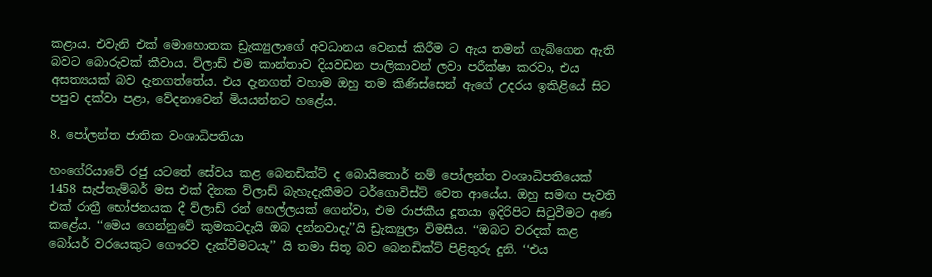කළාය. එවැනි එක් මොහොතක ඩ්‍රැක්‍යුලාගේ අවධානය වෙනස් කිරීම ට ඇය තමන් ගැබ්ගෙන ඇති බවට බොරුවක් කීවාය. ව්ලාඩ් එම කාන්තාව දියවඩන පාලිකාවන් ලවා පරීක්ෂා කරවා, එය අසත්‍යයක් බව දැනගත්තේය. එය දැනගත් වහාම ඔහු තම කිණිස්සෙන් ඇගේ උදරය ඉකිළියේ සිට පපුව දක්වා පළා, වේදනාවෙන් මියයන්නට හළේය.

8. පෝලන්ත ජාතික වංශාධිපතියා

හංගේරියාවේ රජු යටතේ සේවය කළ බෙනඩික්ට් ද බොයිතොර් නම් පෝලන්ත වංශාධිපතියෙක් 1458 සැප්තැම්බර් මස එක් දිනක ව්ලාඩ් බැහැදැකීමට ටර්ගොවිස්ට් වෙත ආයේය. ඔහු සමඟ පැවති එක් රාත්‍රී භෝජනයක දී ව්ලාඩ් රන් හෙල්ලයක් ගෙන්වා, එම රාජකීය දූතයා ඉදිරිපිට සිටුවීමට අණ කළේය. ‘‘මෙය ගෙන්නුවේ කුමකටදැයි ඔබ දන්නවාදැ’’යි ඩ්‍රැක්‍යුලා විමසීය. ‘‘ඔබට වරදක් කළ බෝයර් වරයෙකුට ගෞරව දැක්වීමටයැ’’ යි තමා සිතූ බව බෙනඩික්ට් පිළිතුරු දුනි. ‘‘එය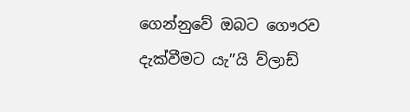ගෙන්නුවේ ඔබට ගෞරව දැක්වීමට යැ’’යි ව්ලාඩ්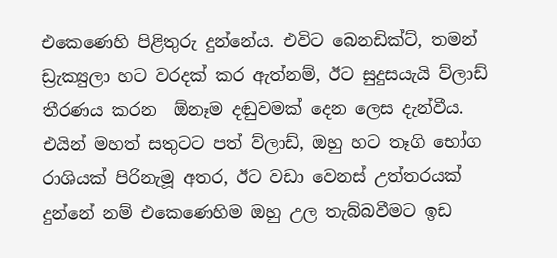එකෙණෙහි පිළිතුරු දුන්නේය. එවිට බෙනඩික්ට්, තමන් ඩ්‍රැක්‍යුලා හට වරදක් කර ඇත්නම්, ඊට සුදුසයැයි ව්ලාඩ් තීරණය කරන  ඕනෑම දඬුවමක් දෙන ලෙස දැන්වීය. එයින් මහත් සතුටට පත් ව්ලාඩ්, ඔහු හට තෑගි භෝග රාශියක් පිරිනැමූ අතර, ඊට වඩා වෙනස් උත්තරයක් දුන්නේ නම් එකෙණෙහිම ඔහු උල තැබ්බවීමට ඉඩ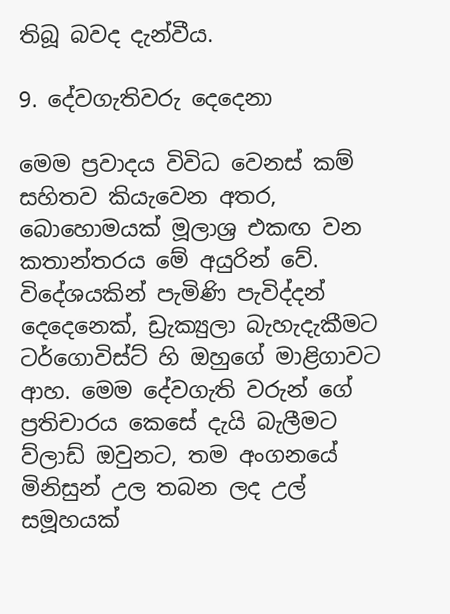තිබූ බවද දැන්වීය.

9. දේවගැතිවරු දෙදෙනා

මෙම ප්‍රවාදය විවිධ වෙනස් කම් සහිතව කියැවෙන අතර, බොහොමයක් මූලාශ්‍ර එකඟ වන කතාන්තරය මේ අයුරින් වේ. විදේශයකින් පැමිණි පැවිද්දන් දෙදෙනෙක්, ඩ්‍රැක්‍යුලා බැහැදැකීමට ටර්ගොවිස්ට් හි ඔහුගේ මාළිගාවට ආහ. මෙම දේවගැති වරුන් ගේ ප්‍රතිචාරය කෙසේ දැයි බැලීමට ව්ලාඩ් ඔවුනට, තම අංගනයේ මිනිසුන් උල තබන ලද උල් සමූහයක්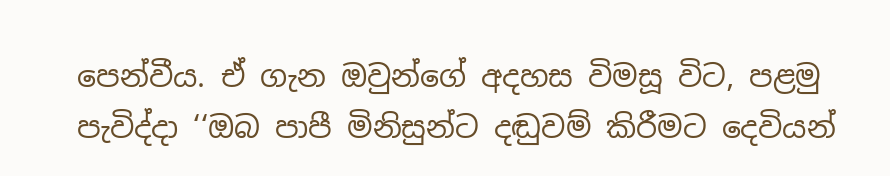පෙන්වීය. ඒ ගැන ඔවුන්ගේ අදහස විමසූ විට, පළමු පැවිද්දා ‘‘ඔබ පාපී මිනිසුන්ට දඬුවම් කිරීමට දෙවියන්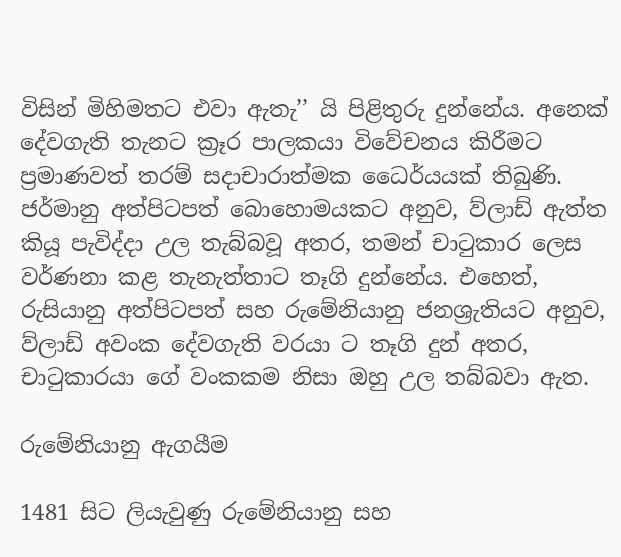විසින් මිහිමතට එවා ඇතැ’’ යි පිළිතුරු දුන්නේය. අනෙක් දේවගැති තැනට ක්‍රෑර පාලකයා විවේචනය කිරීමට ප්‍රමාණවත් තරම් සදාචාරාත්මක ධෛර්යයක් තිබුණි. ජර්මානු අත්පිටපත් බොහොමයකට අනුව, ව්ලාඩ් ඇත්ත කියූ පැවිද්දා උල තැබ්බවූ අතර, තමන් චාටුකාර ලෙස වර්ණනා කළ තැනැත්තාට තෑගි දුන්නේය. එහෙත්, රුසියානු අත්පිටපත් සහ රුමේනියානු ජනශ්‍රැතියට අනුව, ව්ලාඩ් අවංක දේවගැති වරයා ට තෑගි දුන් අතර, චාටුකාරයා ගේ වංකකම නිසා ඔහු උල තබ්බවා ඇත.

රුමේනියානු ඇගයීම

1481 සිට ලියැවුණු රුමේනියානු සහ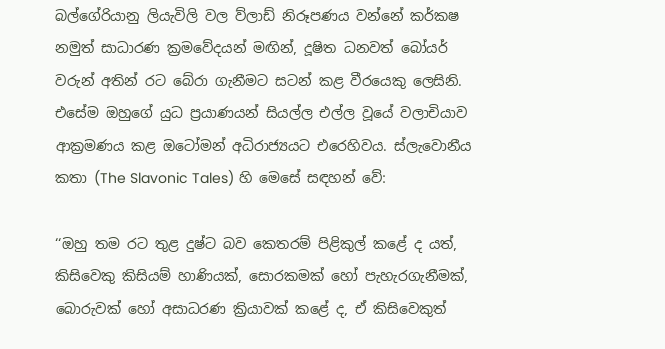බල්ගේරියානු ලියැවිලි වල ව්ලාඩ් නිරූපණය වන්නේ කර්කෂ නමුත් සාධාරණ ක්‍රමවේදයන් මඟින්, දූෂිත ධනවත් බෝයර් වරුන් අතින් රට බේරා ගැනීමට සටන් කළ වීරයෙකු ලෙසිනි. එසේම ඔහුගේ යුධ ප්‍රයාණයන් සියල්ල එල්ල වූයේ වලාචියාව ආක්‍රමණය කළ ඔටෝමන් අධිරාජ්‍යයට එරෙහිවය. ස්ලැවොනීය කතා (The Slavonic Tales) හි මෙසේ සඳහන් වේ:

‘‘ඔහු තම රට තුළ දුෂ්ට බව කෙතරම් පිළිකුල් කළේ ද යත්, කිසිවෙකු කිසියම් හාණියක්, සොරකමක් හෝ පැහැරගැනීමක්, බොරුවක් හෝ අසාධරණ ක්‍රියාවක් කළේ ද, ඒ කිසිවෙකුත්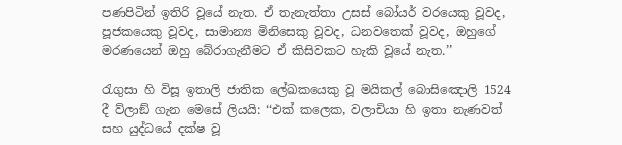පණපිටින් ඉතිරි වූයේ නැත. ඒ තැනැත්තා උසස් බෝයර් වරයෙකු වූවද, පූජකයෙකු වූවද, සාමාන්‍ය මිනිසෙකු වූවද, ධනවතෙක් වූවද, ඔහුගේ මරණයෙන් ඔහු බේරාගැනීමට ඒ කිසිවකට හැකි වූයේ නැත.’’

රැගුසා හි විසූ ඉතාලි ජාතික ලේඛකයෙකු වූ මයිකල් බොසිඤොලි 1524 දී ව්ලාඞ් ගැන මෙසේ ලියයි: ‘‘එක් කලෙක, වලාචියා හි ඉතා නැණවත් සහ යුද්ධයේ දක්ෂ වූ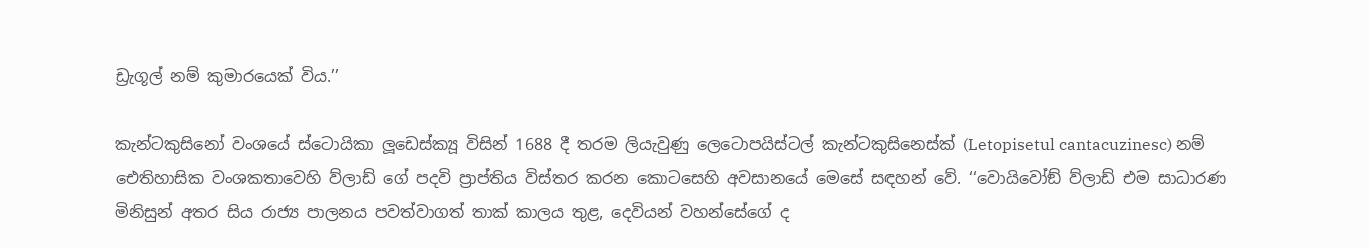ඩ්‍රැගූල් නම් කුමාරයෙක් විය.’’

කැන්ටකුසිනෝ වංශයේ ස්ටොයිකා ලූඩෙස්ක්‍යූ විසින් 1688 දී තරම ලියැවුණු ලෙටොපයිස්ටල් කැන්ටකුසිනෙස්ක් (Letopisetul cantacuzinesc) නම් ඓතිහාසික වංශකතාවෙහි ව්ලාඩ් ගේ පදවි ප්‍රාප්තිය විස්තර කරන කොටසෙහි අවසානයේ මෙසේ සඳහන් වේ. ‘‘වොයිවෝඞ් ව්ලාඩ් එම සාධාරණ මිනිසුන් අතර සිය රාජ්‍ය පාලනය පවත්වාගත් තාක් කාලය තුළ, දෙවියන් වහන්සේගේ ද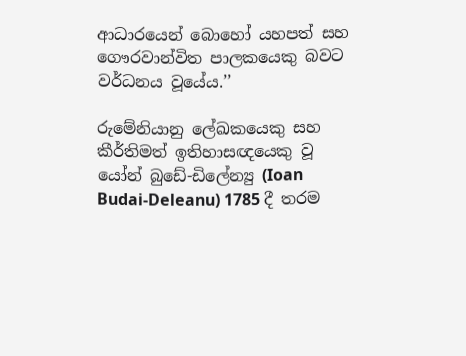ආධාරයෙන් බොහෝ යහපත් සහ ගෞරවාන්විත පාලකයෙකු බවට වර්ධනය වූයේය.’’

රුමේනියානු ලේඛකයෙකු සහ කීර්තිමත් ඉතිහාසඥයෙකු වූ යෝන් බුඩේ-ඩිලේන්‍යු (Ioan Budai-Deleanu) 1785 දී තරම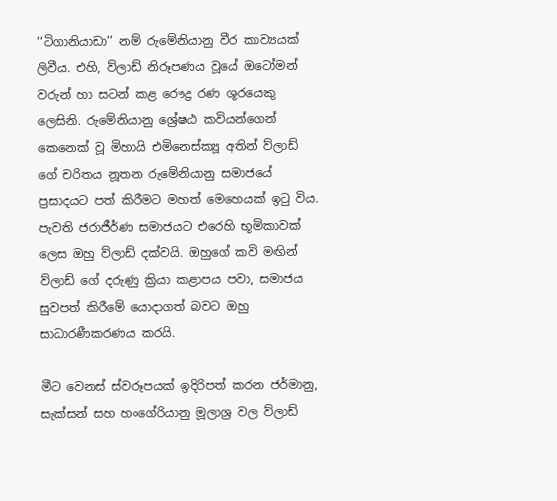‘‘ටිගානියාඩා’’ නම් රුමේනියානු වීර කාව්‍යයක් ලිවීය. එහි, ව්ලාඩ් නිරූපණය වූයේ ඔටෝමන් වරුන් හා සටන් කළ රෞද්‍ර රණ ශූරයෙකු ලෙසිනි. රුමේනියානු ශ්‍රේෂඨ කවියන්ගෙන් කෙනෙක් වූ මිහායි එමිනෙස්ක්‍යූ අතින් ව්ලාඩ් ගේ චරිතය නූතන රුමේනියානු සමාජයේ ප්‍රසාදයට පත් කිරීමට මහත් මෙහෙයක් ඉටු විය. පැවති ජරාජීර්ණ සමාජයට එරෙහි භූමිකාවක් ලෙස ඔහු ව්ලාඩ් දක්වයි. ඔහුගේ කවි මඟින් ව්ලාඩ් ගේ දරුණු ක්‍රියා කළාපය පවා, සමාජය සුවපත් කිරීමේ යොදාගත් බවට ඔහු සාධාරණීකරණය කරයි.

මීට වෙනස් ස්වරූපයක් ඉදිරිපත් කරන ජර්මානු, සැක්සන් සහ හංගේරියානු මූලාශ්‍ර වල ව්ලාඩ්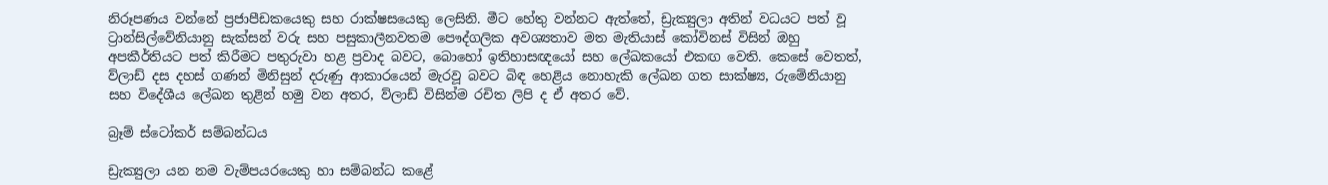නිරූපණය වන්නේ ප්‍රජාපීඩකයෙකු සහ රාක්ෂසයෙකු ලෙසිනි. මීට හේතු වන්නට ඇත්තේ, ඩ්‍රැක්‍යුලා අතින් වධයට පත් වූ ට්‍රාන්සිල්වේනියානු සැක්සන් වරු සහ පසුකාලීනවතම පෞද්ගලික අවශ්‍යතාව මත මැතියාස් කෝවිනස් විසින් ඔහු අපකීර්තියට පත් කිරීමට පතුරුවා හළ ප්‍රවාද බවට, බොහෝ ඉතිහාසඥයෝ සහ ලේඛකයෝ එකඟ වෙති. කෙසේ වෙතත්, ව්ලාඩ් දස දහස් ගණන් මිනිසුන් දරුණු ආකාරයෙන් මැරවූ බවට බිඳ හෙළිය නොහැකි ලේඛන ගත සාක්ෂ්‍ය, රුමේනියානු සහ විදේශීය ලේඛන තුළින් හමු වන අතර, ව්ලාඩ් විසින්ම රචිත ලිපි ද ඒ අතර වේ.

බ්‍රෑම් ස්ටෝකර් සම්බන්ධය

ඩ්‍රැක්‍යුලා යන නම වැම්පයරයෙකු හා සම්බන්ධ කළේ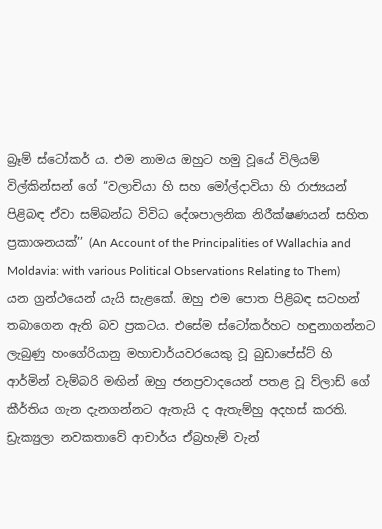බ්‍රෑම් ස්ටෝකර් ය. එම නාමය ඔහුට හමු වූයේ විලියම් විල්කින්සන් ගේ ‘‘වලාචියා හි සහ මෝල්දාවියා හි රාජ්‍යයන් පිළිබඳ ඒවා සම්බන්ධ විවිධ දේශපාලනික නිරීක්ෂණයන් සහිත ප්‍රකාශනයක්’’ (An Account of the Principalities of Wallachia and Moldavia: with various Political Observations Relating to Them) යන ග්‍රන්ථයෙන් යැයි සැළකේ. ඔහු එම පොත පිළිබඳ සටහන් තබාගෙන ඇති බව ප්‍රකටය. එසේම ස්ටෝකර්හට හඳුනාගන්නට ලැබුණු හංගේරියානු මහාචාර්යවරයෙකු වූ බුඩාපේස්ට් හි ආර්මින් වැම්බරි මඟින් ඔහු ජනප්‍රවාදයෙන් පතළ වූ ව්ලාඩ් ගේ කීර්තිය ගැන දැනගන්නට ඇතැයි ද ඇතැම්හු අදහස් කරති. ඩ්‍රැක්‍යුලා නවකතාවේ ආචාර්ය ඒබ්‍රහැම් වැන්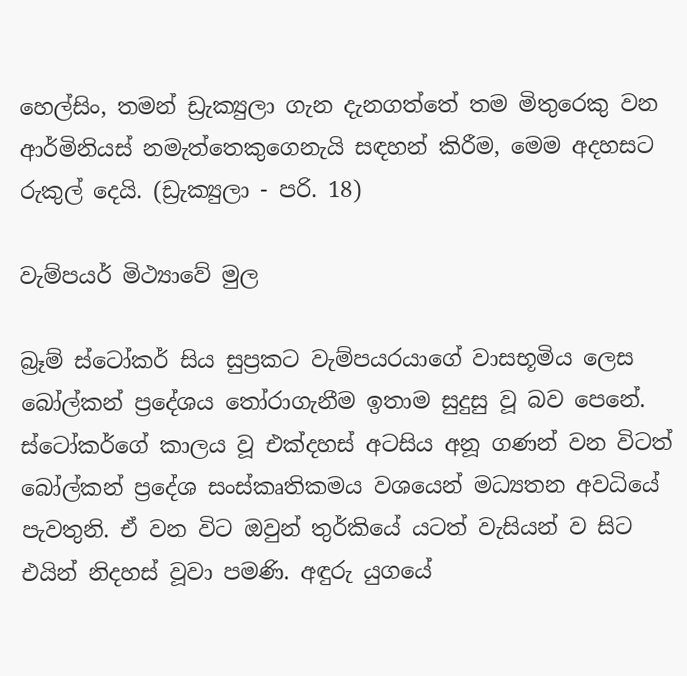හෙල්සිං, තමන් ඩ්‍රැක්‍යුලා ගැන දැනගත්තේ තම මිතුරෙකු වන ආර්මිනියස් නමැත්තෙකුගෙනැයි සඳහන් කිරීම, මෙම අදහසට රුකුල් දෙයි. (ඩ්‍රැක්‍යුලා - පරි. 18)

වැම්පයර් මිථ්‍යාවේ මුල

බ්‍රෑම් ස්ටෝකර් සිය සුප්‍රකට වැම්පයරයාගේ වාසභූමිය ලෙස බෝල්කන් ප්‍රදේශය තෝරාගැනීම ඉතාම සුදුසු වූ බව පෙනේ. ස්ටෝකර්ගේ කාලය වූ එක්දහස් අටසිය අනූ ගණන් වන විටත් බෝල්කන් ප්‍රදේශ සංස්කෘතිකමය වශයෙන් මධ්‍යතන අවධියේ පැවතුනි. ඒ වන විට ඔවුන් තුර්කියේ යටත් වැසියන් ව සිට එයින් නිදහස් වූවා පමණි. අඳුරු යුගයේ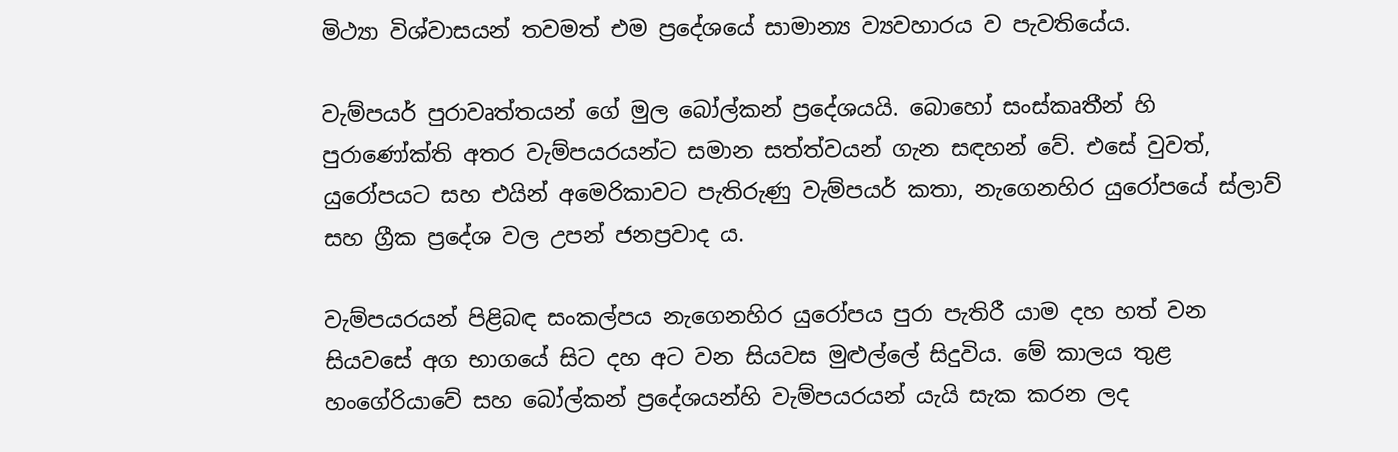මිථ්‍යා විශ්වාසයන් තවමත් එම ප්‍රදේශයේ සාමාන්‍ය ව්‍යවහාරය ව පැවතියේය.

වැම්පයර් පුරාවෘත්තයන් ගේ මුල බෝල්කන් ප්‍රදේශයයි. බොහෝ සංස්කෘතීන් හි පුරාණෝක්ති අතර වැම්පයරයන්ට සමාන සත්ත්වයන් ගැන සඳහන් වේ. එසේ වුවත්, යුරෝපයට සහ එයින් අමෙරිකාවට පැතිරුණු වැම්පයර් කතා, නැගෙනහිර යුරෝපයේ ස්ලාව් සහ ග්‍රීක ප්‍රදේශ වල උපන් ජනප්‍රවාද ය.

වැම්පයරයන් පිළිබඳ සංකල්පය නැගෙනහිර යුරෝපය පුරා පැතිරී යාම දහ හත් වන සියවසේ අග භාගයේ සිට දහ අට වන සියවස මුළුල්ලේ සිදුවිය. මේ කාලය තුළ හංගේරියාවේ සහ බෝල්කන් ප්‍රදේශයන්හි වැම්පයරයන් යැයි සැක කරන ලද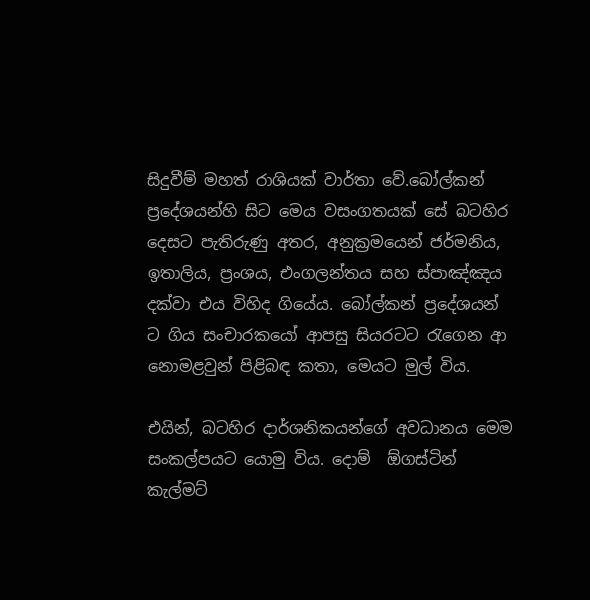සිදුවීම් මහත් රාශියක් වාර්තා වේ.බෝල්කන් ප්‍රදේශයන්හි සිට මෙය වසංගතයක් සේ බටහිර දෙසට පැතිරුණු අතර, අනුක්‍රමයෙන් ජර්මනිය, ඉතාලිය, ප්‍රංශය, එංගලන්තය සහ ස්පාඤ්ඤය දක්වා එය විහිද ගියේය. බෝල්කන් ප්‍රදේශයන් ට ගිය සංචාරකයෝ ආපසු සියරටට රැගෙන ආ නොමළවුන් පිළිබඳ කතා, මෙයට මුල් විය.

එයින්, බටහිර දාර්ශනිකයන්ගේ අවධානය මෙම සංකල්පයට යොමු විය. දොම්  ඕගස්ටින් කැල්මට්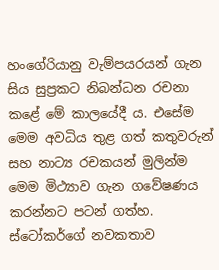හංගේරියානු වැම්පයරයන් ගැන සිය සුප්‍රකට නිබන්ධන රචනා කළේ මේ කාලයේදී ය. එසේම මෙම අවධිය තුළ ගත් කතුවරුන් සහ නාට්‍ය රචකයන් මුලින්ම මෙම මිථ්‍යාව ගැන ගවේෂණය කරන්නට පටන් ගත්හ. ස්ටෝකර්ගේ නවකතාව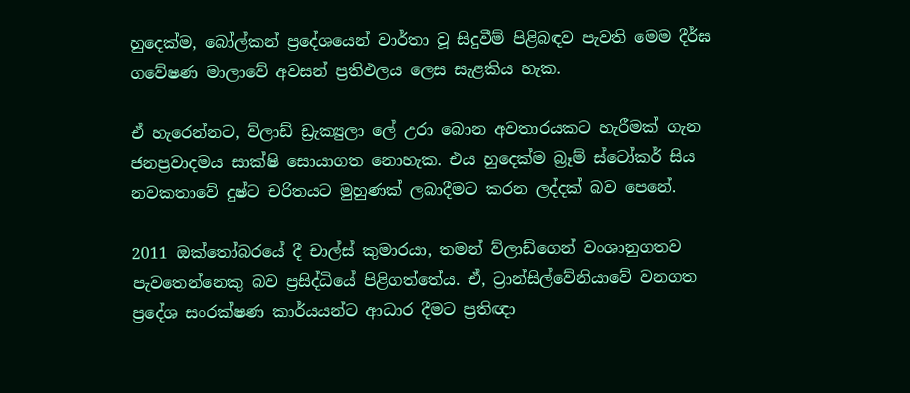හුදෙක්ම, බෝල්කන් ප්‍රදේශයෙන් වාර්තා වූ සිදුවීම් පිළිබඳව පැවති මෙම දීර්ඝ ගවේෂණ මාලාවේ අවසන් ප්‍රතිඵලය ලෙස සැළකිය හැක.

ඒ හැරෙන්නට, ව්ලාඩ් ඩ්‍රැක්‍යුලා ලේ උරා බොන අවතාරයකට හැරීමක් ගැන ජනප්‍රවාදමය සාක්ෂි සොයාගත නොහැක. එය හුදෙක්ම බ්‍රෑම් ස්ටෝකර් සිය නවකතාවේ දුෂ්ට චරිතයට මුහුණක් ලබාදීමට කරන ලද්දක් බව පෙනේ.

2011 ඔක්තෝබරයේ දී චාල්ස් කුමාරයා, තමන් ව්ලාඩ්ගෙන් වංශානුගතව පැවතෙන්නෙකු බව ප්‍රසිද්ධියේ පිළිගත්තේය. ඒ, ට්‍රාන්සිල්වේනියාවේ වනගත ප්‍රදේශ සංරක්ෂණ කාර්යයන්ට ආධාර දීමට ප්‍රතිඥා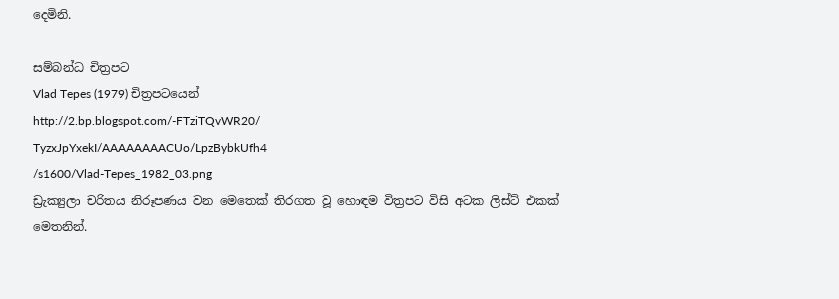දෙමිනි.

සම්බන්ධ චිත්‍රපට
Vlad Tepes (1979) චිත්‍රපටයෙන්
http://2.bp.blogspot.com/-FTziTQvWR20/
TyzxJpYxekI/AAAAAAAACUo/LpzBybkUfh4
/s1600/Vlad-Tepes_1982_03.png
ඩ්‍රැක්‍යුලා චරිතය නිරූපණය වන මෙතෙක් තිරගත වූ හොඳම විත්‍රපට විසි අටක ලිස්ට් එකක් මෙතනින්.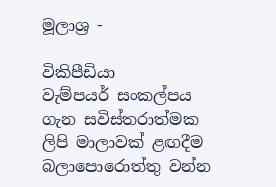මූලාශ්‍ර -

විකිපීඩියා
වැම්පයර් සංකල්පය ගැන සවිස්තරාත්මක ලිපි මාලාවක් ළඟදීම බලාපොරොත්තු වන්න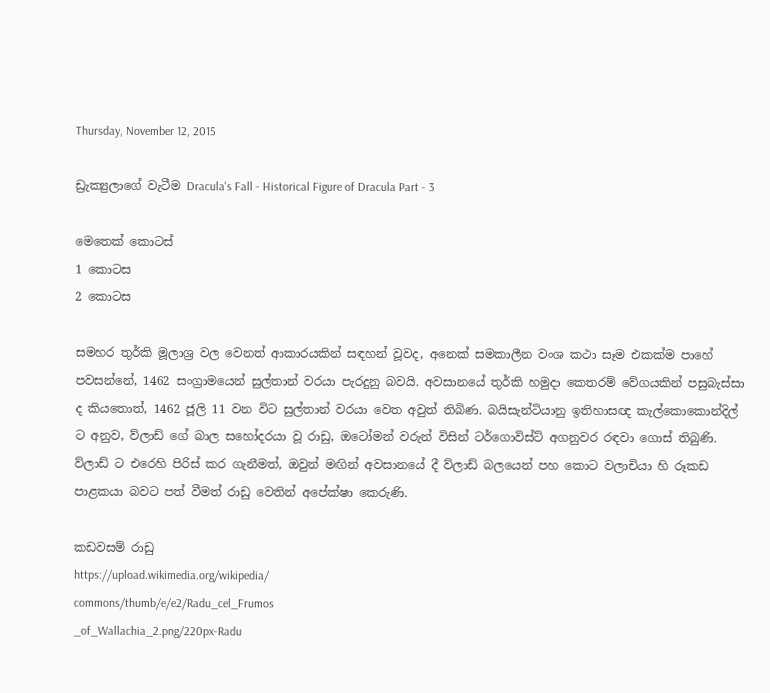Thursday, November 12, 2015

ඩ්‍රැක්‍යුලාගේ වැටීම Dracula's Fall - Historical Figure of Dracula Part - 3

මෙතෙක් කොටස්
1 කොටස
2 කොටස

සමහර තුර්කි මූලාශ්‍ර වල වෙනත් ආකාරයකින් සඳහන් වූවද, අනෙක් සමකාලීන වංශ කථා සෑම එකක්ම පාහේ පවසන්නේ, 1462 සංග්‍රාමයෙන් සුල්තාන් වරයා පැරදුනු බවයි. අවසානයේ තුර්කි හමුදා කෙතරම් වේගයකින් පසුබැස්සා ද කියතොත්, 1462 ජූලි 11 වන විට සුල්තාන් වරයා වෙත අවුත් තිබිණ. බයිසැන්ටියානු ඉතිහාසඥ කැල්කොකොන්දිල් ට අනුව, ව්ලාඩ් ගේ බාල සහෝදරයා වූ රාඩු, ඔටෝමන් වරුන් විසින් ටර්ගොවිස්ට් අගනුවර රඳවා ගොස් තිබුණි. ව්ලාඩ් ට එරෙහි පිරිස් කර ගැනීමත්, ඔවුන් මඟින් අවසානයේ දී ව්ලාඩ් බලයෙන් පහ කොට වලාචියා හි රූකඩ පාළකයා බවට පත් වීමත් රාඩු වෙතින් අපේක්ෂා කෙරුණි.

කඩවසම් රාඩු
https://upload.wikimedia.org/wikipedia/
commons/thumb/e/e2/Radu_cel_Frumos
_of_Wallachia_2.png/220px-Radu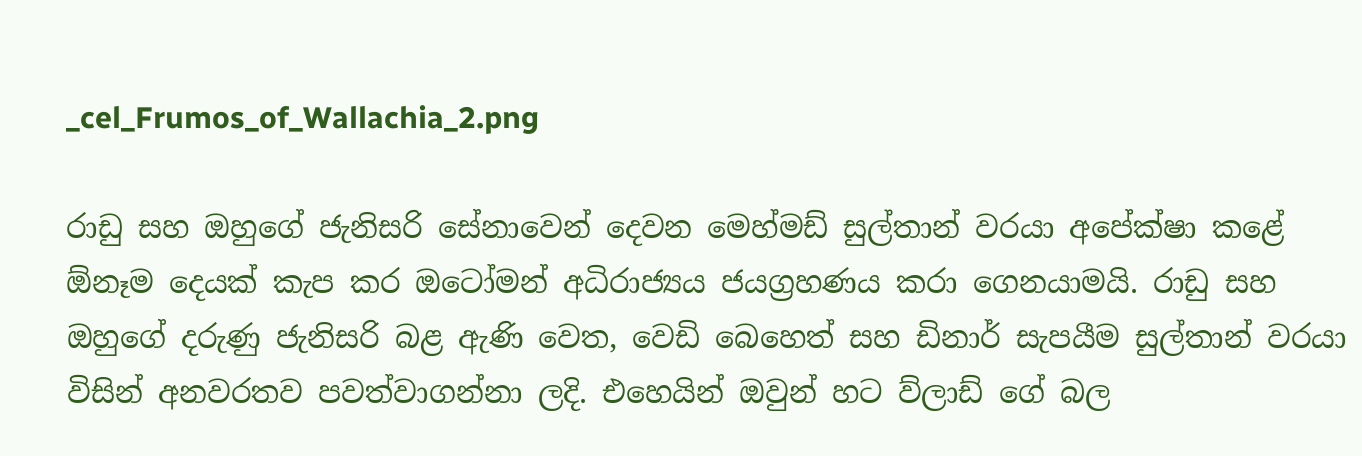_cel_Frumos_of_Wallachia_2.png

රාඩු සහ ඔහුගේ ජැනිසරි සේනාවෙන් දෙවන මෙහ්මඩ් සුල්තාන් වරයා අපේක්ෂා කළේ  ඕනෑම දෙයක් කැප කර ඔටෝමන් අධිරාජ්‍යය ජයග්‍රහණය කරා ගෙනයාමයි. රාඩු සහ ඔහුගේ දරුණු ජැනිසරි බළ ඇණි වෙත, වෙඩි බෙහෙත් සහ ඩිනාර් සැපයීම සුල්තාන් වරයා විසින් අනවරතව පවත්වාගන්නා ලදි. එහෙයින් ඔවුන් හට ව්ලාඩ් ගේ බල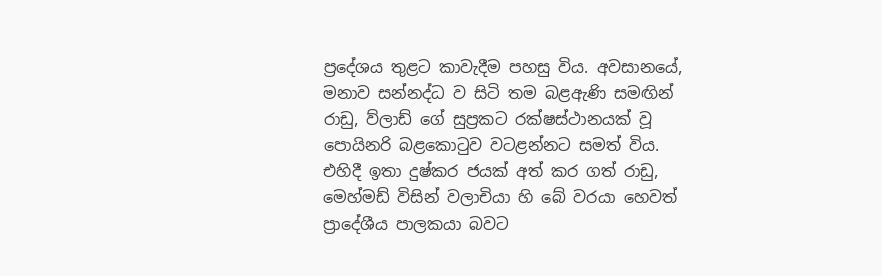ප්‍රදේශය තුළට කාවැදීම පහසු විය. අවසානයේ, මනාව සන්නද්ධ ව සිටි තම බළඇණි සමඟින් රාඩු, ව්ලාඩ් ගේ සුප්‍රකට රක්ෂස්ථානයක් වූ පොයිනරි බළකොටුව වටළන්නට සමත් විය. එහිදී ඉතා දුෂ්කර ජයක් අත් කර ගත් රාඩු, මෙහ්මඩ් විසින් වලාචියා හි බේ වරයා හෙවත් ප්‍රාදේශීය පාලකයා බවට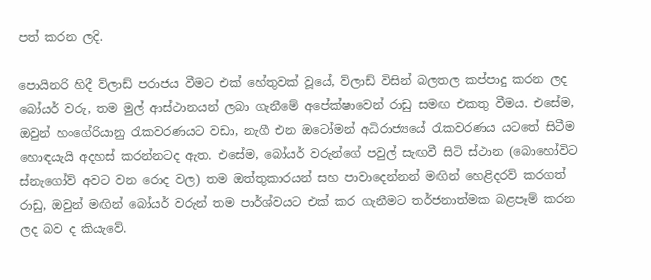පත් කරන ලදි.

පොයිනරි හිදී ව්ලාඩ් පරාජය වීමට එක් හේතුවක් වූයේ, ව්ලාඩ් විසින් බලතල කප්පාදු කරන ලද බෝයර් වරු, තම මුල් ආස්ථානයන් ලබා ගැනීමේ අපේක්ෂාවෙන් රාඩු සමඟ එකතු වීමය. එසේම, ඔවුන් හංගේරියානු රැකවරණයට වඩා, නැගී එන ඔටෝමන් අධිරාජ්‍යයේ රැකවරණය යටතේ සිටීම හොඳයැයි අදහස් කරන්නටද ඇත. එසේම, බෝයර් වරුන්ගේ පවුල් සැඟවී සිටි ස්ථාන (බොහෝවිට ස්නැගෝව් අවට වන රොද වල) තම ඔත්තුකාරයන් සහ පාවාදෙන්නන් මඟින් හෙළිදරව් කරගත් රාඩු, ඔවුන් මඟින් බෝයර් වරුන් තම පාර්ශ්වයට එක් කර ගැනීමට තර්ජනාත්මක බළපෑම් කරන ලද බව ද කියැවේ.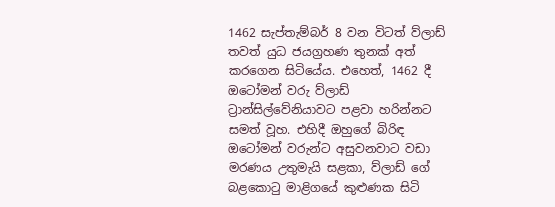1462 සැප්තැම්බර් 8 වන විටත් ව්ලාඩ් තවත් යුධ ජයග්‍රහණ තුනක් අත් කරගෙන සිටියේය. එහෙත්, 1462 දී ඔටෝමන් වරු ව්ලාඩ් ට්‍රාන්සිල්වේනියාවට පළවා හරින්නට සමත් වූහ. එහිදී ඔහුගේ බිරිඳ ඔටෝමන් වරුන්ට අසුවනවාට වඩා මරණය උතුමැයි සළකා, ව්ලාඩ් ගේ බළකොටු මාළිගයේ කුළුණක සිටි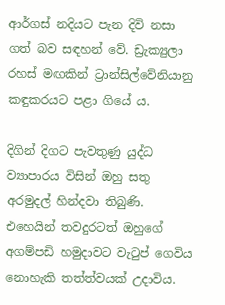ආර්ගස් නදියට පැන දිවි නසා ගත් බව සඳහන් වේ. ඩ්‍රැක්‍යුලා රහස් මඟකින් ට්‍රාන්සිල්වේනියානු කඳුකරයට පළා ගියේ ය.

දිගින් දිගට පැවතුණු යුද්ධ ව්‍යාපාරය විසින් ඔහු සතු අරමුදල් හින්දවා තිබුණි. එහෙයින් තවදුරටත් ඔහුගේ අගම්පඩි හමුදාවට වැටුප් ගෙවිය නොහැකි තත්ත්වයක් උදාවිය.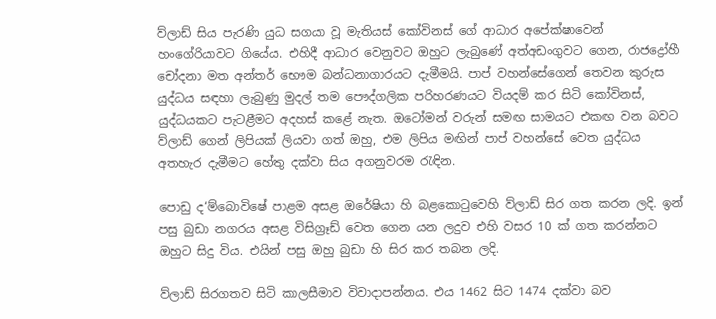ව්ලාඩ් සිය පැරණි යුධ සගයා වූ මැතියස් කෝවිනස් ගේ ආධාර අපේක්ෂාවෙන් හංගේරියාවට ගියේය. එහිදී ආධාර වෙනුවට ඔහුට ලැබුණේ අත්අඩංගුවට ගෙන, රාජද්‍රෝහී චෝදනා මත අන්තර් භෞම බන්ධනාගාරයට දැමීමයි. පාප් වහන්සේගෙන් තෙවන කුරුස යුද්ධය සඳහා ලැබුණු මුදල් තම පෞද්ගලික පරිහරණයට වියදම් කර සිටි කෝවිනස්, යුද්ධයකට පැටළීමට අදහස් කළේ නැත. ඔටෝමන් වරුන් සමඟ සාමයට එකඟ වන බවට ව්ලාඩ් ගෙන් ලිපියක් ලියවා ගත් ඔහු, එම ලිපිය මඟින් පාප් වහන්සේ වෙත යුද්ධය අතහැර දැමීමට හේතු දක්වා සිය අගනුවරම රැඳින.

පොඩු ද‘ම්බොවිෂේ පාළම අසළ ඔරේෂියා හි බළකොටුවෙහි ව්ලාඩ් සිර ගත කරන ලදි. ඉන් පසු බුඩා නගරය අසළ විසිග්‍රෑඩ් වෙත ගෙන යන ලදුව එහි වසර 10 ක් ගත කරන්නට ඔහුට සිදු විය. එයින් පසු ඔහු බුඩා හි සිර කර තබන ලදි.

ව්ලාඩ් සිරගතව සිටි කාලසීමාව විවාදාපන්නය. එය 1462 සිට 1474 දක්වා බව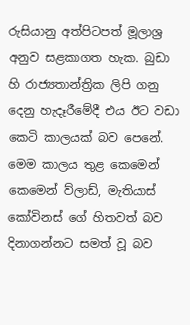රුසියානු අත්පිටපත් මූලාශ්‍ර අනුව සළකාගත හැක. බුඩා හි රාජ්‍යතාන්ත්‍රික ලිපි ගනු දෙනු හැදෑරීමේදී එය ඊට වඩා කෙටි කාලයක් බව පෙනේ. මෙම කාලය තුළ කෙමෙන් කෙමෙන් ව්ලාඩ්, මැතියාස් කෝවිනස් ගේ හිතවත් බව දිනාගන්නට සමත් වූ බව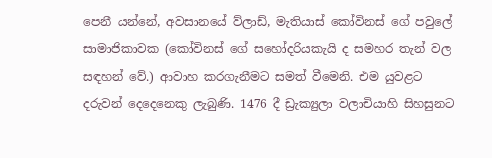පෙනී යන්නේ, අවසානයේ ව්ලාඩ්, මැතියාස් කෝවිනස් ගේ පවුලේ සාමාජිකාවක (කෝවිනස් ගේ සහෝදරියකැයි ද සමහර තැන් වල සඳහන් වේ.) ආවාහ කරගැනීමට සමත් වීමෙනි. එම යුවළට දරුවන් දෙදෙනෙකු ලැබුණි. 1476 දී ඩ්‍රැක්‍යුලා වලාචියාහි සිහසුනට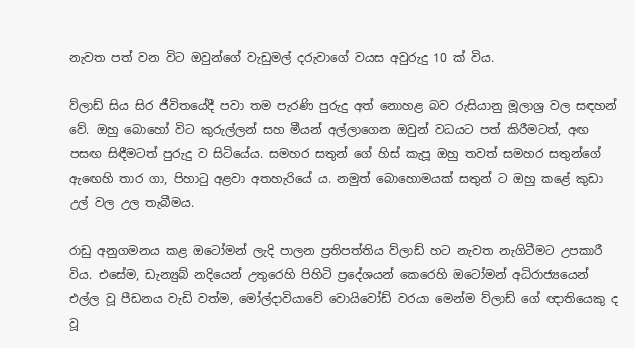නැවත පත් වන විට ඔවුන්ගේ වැඩුමල් දරුවාගේ වයස අවුරුදු 10 ක් විය.

ව්ලාඩ් සිය සිර ජීවිතයේදී පවා තම පැරණි පුරුදු අත් නොහළ බව රුසියානු මූලාශ්‍ර වල සඳහන් වේ. ඔහු බොහෝ විට කුරුල්ලන් සහ මීයන් අල්ලාගෙන ඔවුන් වධයට පත් කිරීමටත්, අඟ පසඟ සිඳීමටත් පුරුදු ව සිටියේය. සමහර සතුන් ගේ හිස් කැපූ ඔහු තවත් සමහර සතුන්ගේ ඇ‍ඟ‍ෙහි තාර ගා, පිහාටු අළවා අතහැරියේ ය. නමුත් බොහොමයක් සතුන් ට ඔහු කළේ කුඩා උල් වල උල තැබීමය.

රාඩු අනුගමනය කළ ඔටෝමන් ලැදි පාලන ප්‍රතිපත්තිය ව්ලාඩ් හට නැවත නැගිටීමට උපකාරී විය. එසේම, ඩැන්‍යුබ් නදියෙන් උතුරෙහි පිහිටි ප්‍රදේශයන් කෙරෙහි ඔටෝමන් අධිරාජ්‍යයෙන් එල්ල වූ පීඩනය වැඩි වත්ම, මෝල්දාවියාවේ වොයිවෝඩ් වරයා මෙන්ම ව්ලාඩ් ගේ ඥාතියෙකු ද වූ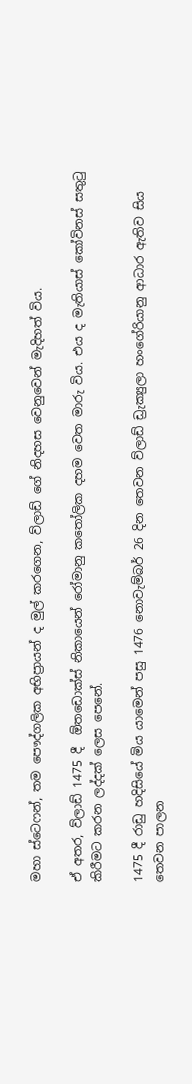මහා ස්ටෙෆන්, තම පෞද්ගලික අභිප්‍රායන් ද මුල් කරගෙන, ව්ලාඩ් ගේ නිදහස වෙනුවෙන් මැදිහත් විය.

ඒ අතර, ව්ලාඩ් 1475 දී  ඕතඩොක්ස් නිකායෙන් රෝමානු කතෝලික දහම වෙත මාරු විය. එය ද මැතියාස් කෝවිනස් සතුටු කිරීමට කරන ලද්දක් ලෙස පෙනේ.

1475 දී රාඩු හදිසියේ මිය යාමෙන් පසු 1476 නොවැම්බර් 26 දින තෙවන ව්ලාඩ් ඩ්‍රැක්‍යුලා හංගේරියානු ආධාර ඇතිව සිය තෙවන පාලන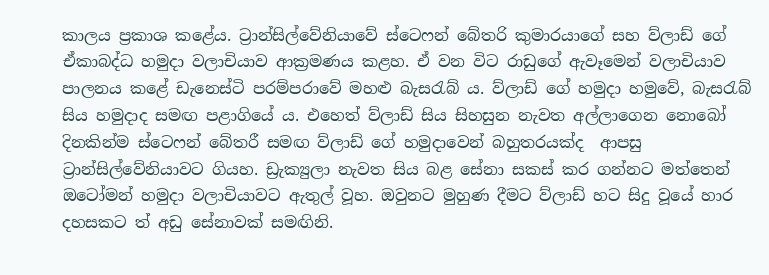කාලය ප්‍රකාශ කළේය. ට්‍රාන්සිල්වේනියාවේ ස්ටෙෆන් බේතරි කුමාරයාගේ සහ ව්ලාඩ් ගේ ඒකාබද්ධ හමුදා වලාචියාව ආක්‍රමණය කළහ. ඒ වන විට රාඩුගේ ඇවෑමෙන් වලාචියාව පාලනය කළේ ඩැනෙස්ටි පරම්පරාවේ මහළු බැසරැබ් ය. ව්ලාඩ් ගේ හමුදා හමුවේ, බැසරැබ් සිය හමුදාද සමඟ පළාගියේ ය. එහෙත් ව්ලාඩ් සිය සිහසුන නැවත අල්ලාගෙන නොබෝ දිනකින්ම ස්ටෙෆන් බේතරී සමඟ ව්ලාඩ් ගේ හමුදාවෙන් බහුතරයක්ද  ආපසු ට්‍රාන්සිල්වේනියාවට ගියහ. ඩ්‍රැක්‍යුලා නැවත සිය බළ සේනා සකස් කර ගන්නට මත්තෙන් ඔටෝමන් හමුදා වලාචියාවට ඇතුල් වූහ. ඔවුනට මුහුණ දීමට ව්ලාඩ් හට සිදු වූයේ හාර දහසකට ත් අඩු සේනාවක් සමඟිනි.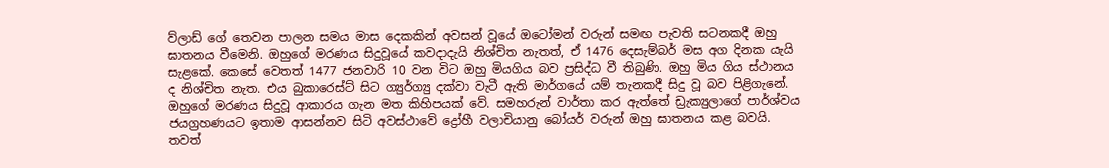ව්ලාඩ් ගේ තෙවන පාලන සමය මාස දෙකකින් අවසන් වූයේ ඔටෝමන් වරුන් සමඟ පැවති සටනකදී ඔහු ඝාතනය වීමෙනි. ඔහුගේ මරණය සිදුවූයේ කවදාදැයි නිශ්චිත නැතත්, ඒ 1476 දෙසැම්බර් මස අග දිනක යැයි සැළකේ. කෙසේ වෙතත් 1477 ජනවාරි 10 වන විට ඔහු මියගිය බව ප්‍රසිද්ධ වී තිබුණි. ඔහු මිය ගිය ස්ථානය ද නිශ්චිත නැත. එය බුකාරෙස්ට් සිට ග්‍යුර්ග්‍යු දක්වා වැටී ඇති මාර්ගයේ යම් තැනකදී සිදු වූ බව පිළිගැනේ. ඔහුගේ මරණය සිදුවූ ආකාරය ගැන මත කිහිපයක් වේ. සමහරුන් වාර්තා කර ඇත්තේ ඩ්‍රැක්‍යුලාගේ පාර්ශ්වය ජයග්‍රහණයට ඉතාම ආසන්නව සිටි අවස්ථාවේ ද්‍රෝහී වලාචියානු බෝයර් වරුන් ඔහු ඝාතනය කළ බවයි. තවත්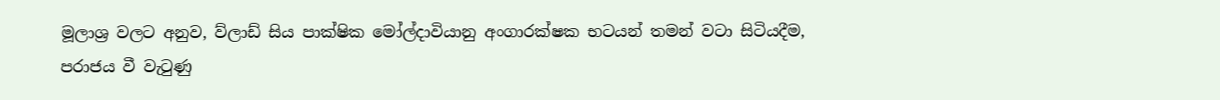මූලාශ්‍ර වලට අනුව, ව්ලාඩ් සිය පාක්ෂික මෝල්දාවියානු අංගාරක්ෂක භටයන් තමන් වටා සිටියදීම, පරාජය වී වැටුණු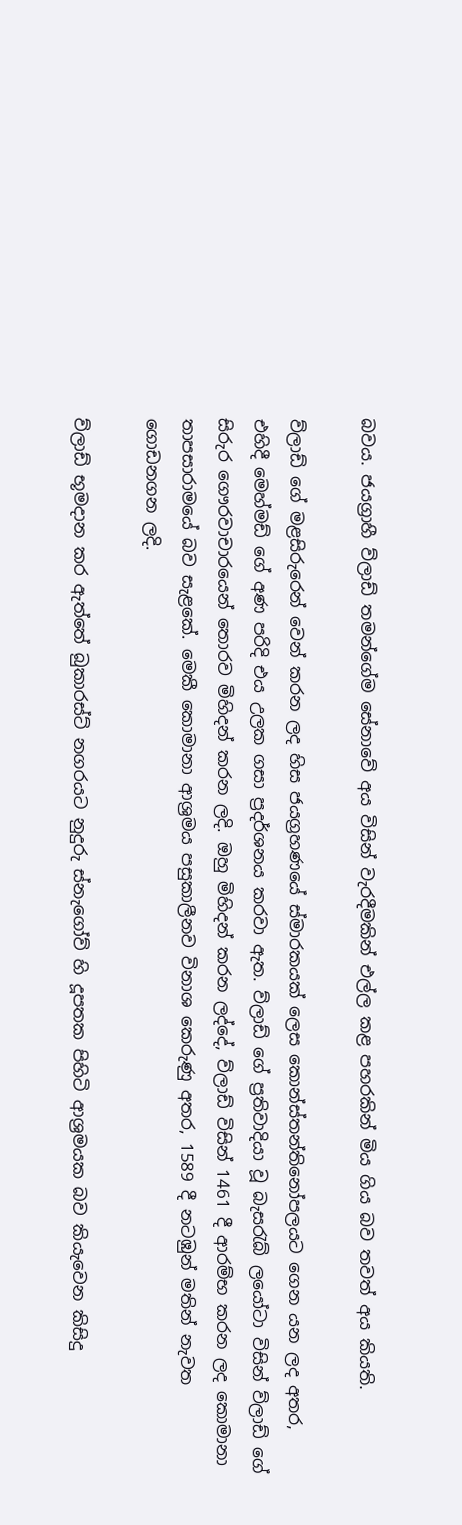බවය. ජයග්‍රාහී ව්ලාඩ් තමන්ගේම සේනාවේ අය විසින් වැරදීමකින් එල්ල කළ පහරකින් මිය ගිය බව තවත් අය කියති.

ව්ලාඩ් ගේ මළසිරුරෙන් වෙන් කරන ලද හිස ජයග්‍රහණයේ ස්මාරකයක් ලෙස කොන්ස්තන්තිනෝපලයට ගෙන යන ලද අතර, එහිදී මෙහ්මඩ් ගේ අණ පරිදි එය උලක ගසා ප්‍රදර්ශනය කරවා ඇත. ව්ලාඩ් ගේ ප්‍රතිවාදියා වූ බැසරැබ් ලයෝටා විසින් ව්ලාඩ් ගේ සිරුර ගෞරවාචාරයෙන් තොරව මිහිදන් කරන ලදි. ඔහු මිහිදන් කරන ලද්දේ, ව්ලාඩ් විසින් 1461 දී ආරම්භ කරන ලද කොමානා තාපසාරාමයේ බව සැළකේ. මෙකී කොමානා ආශ්‍රමය පසුකාලීනව විනාශ කෙරුණු අතර, 1589 දී නටඹුන් මතින් නැවත ගොඩනගන ලදි.

ව්ලාඩ් භූමදාන කර ඇත්තේ බුකාරස්ට් නගරයට නුදුරු ස්නැගෝව් හි දූපතක පිහිටි ආශ්‍රමයක බව කියැවෙන කිසිදු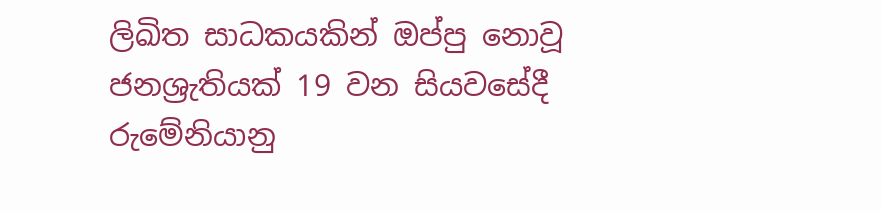ලිඛිත සාධකයකින් ඔප්පු නොවූ ජනශ්‍රැතියක් 19 වන සියවසේදී රුමේනියානු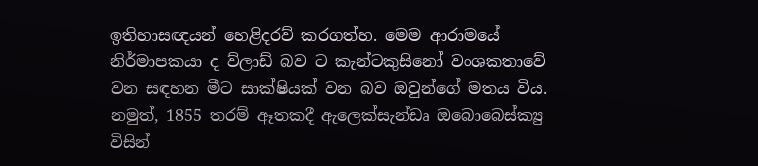ඉතිහාසඥයන් හෙළිදරව් කරගත්හ. මෙම ආරාමයේ නිර්මාපකයා ද ව්ලාඩ් බව ට කැන්ටකුසිනෝ වංශකතාවේ වන සඳහන මීට සාක්ෂියක් වන බව ඔවුන්ගේ මතය විය. නමුත්, 1855 තරම් ඈතකදී ඇලෙක්සැන්ඩෘ ඔබොබෙස්ක්‍යු විසින්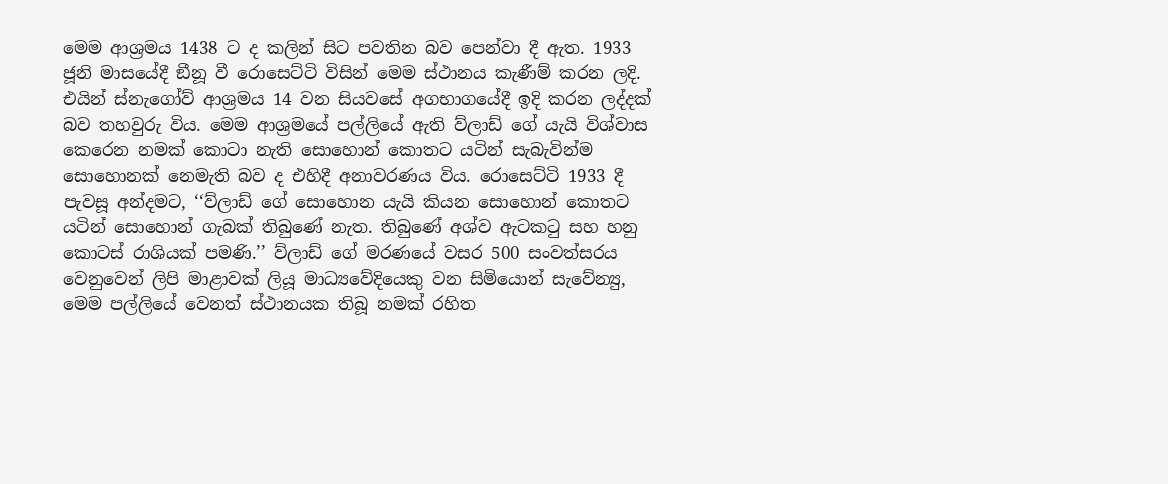මෙම ආශ්‍රමය 1438 ට ද කලින් සිට පවතින බව පෙන්වා දී ඇත. 1933 ජූනි මාසයේදී ඞීනූ වී රොසෙට්ටි විසින් මෙම ස්ථානය කැණීම් කරන ලදි. එයින් ස්නැගෝව් ආශ්‍රමය 14 වන සියවසේ අගභාගයේදී ඉදි කරන ලද්දක් බව තහවුරු විය. මෙම ආශ්‍රමයේ පල්ලියේ ඇති ව්ලාඩ් ගේ යැයි විශ්වාස කෙරෙන නමක් කොටා නැති සොහොන් කොතට යටින් සැබැවින්ම සොහොනක් නෙමැති බව ද එහිදී අනාවරණය විය. රොසෙට්ටි 1933 දී පැවසූ අන්දමට, ‘‘ව්ලාඩ් ගේ සොහොන යැයි කියන සොහොන් කොතට යටින් සොහොන් ගැබක් තිබුණේ නැත. තිබුණේ අශ්ව ඇටකටු සහ හනු කොටස් රාශියක් පමණි.’’ ව්ලාඩ් ගේ මරණයේ වසර 500 සංවත්සරය වෙනුවෙන් ලිපි මාළාවක් ලියූ මාධ්‍යවේදියෙකු වන සිමියොන් සැවේන්‍යු, මෙම පල්ලියේ වෙනත් ස්ථානයක තිබූ නමක් රහිත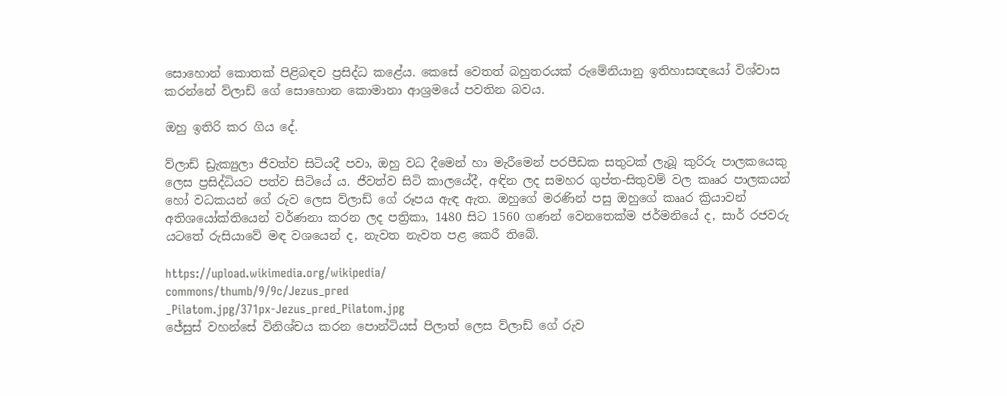සොහොන් කොතක් පිළිබඳව ප්‍රසිද්ධ කළේය. කෙසේ වෙතත් බහුතරයක් රුමේනියානු ඉතිහාසඥයෝ විශ්වාස කරන්නේ ව්ලාඩ් ගේ සොහොන කොමානා ආශ්‍රමයේ පවතින බවය.

ඔහු ඉතිරි කර ගිය දේ.

ව්ලාඩ් ඩ්‍රැක්‍යුලා ජීවත්ව සිටියදී පවා, ඔහු වධ දීමෙන් හා මැරීමෙන් පරපීඩක සතුටක් ලැබූ කුරිරු පාලකයෙකු ලෙස ප්‍රසිද්ධියට පත්ව සිටියේ ය. ජීවත්ව සිටි කාලයේදී, අඳින ලද සමහර ගුප්ත-සිතුවම් වල කෲර පාලකයන් හෝ වධකයන් ගේ රුව ලෙස ව්ලාඩ් ගේ රූපය ඇඳ ඇත. ඔහුගේ මරණින් පසු ඔහුගේ කෲර ක්‍රියාවන් අතිශයෝක්තියෙන් වර්ණනා කරන ලද පත්‍රිකා, 1480 සිට 1560 ගණන් වෙනතෙක්ම ජර්මනියේ ද, සාර් රජවරු යටතේ රුසියාවේ මඳ වශයෙන් ද, නැවත නැවත පළ කෙරී තිබේ.

https://upload.wikimedia.org/wikipedia/
commons/thumb/9/9c/Jezus_pred
_Pilatom.jpg/371px-Jezus_pred_Pilatom.jpg
ජේසුස් වහන්සේ විනිශ්චය කරන පොන්ටියස් පිලාත් ලෙස ව්ලාඩ් ගේ රුව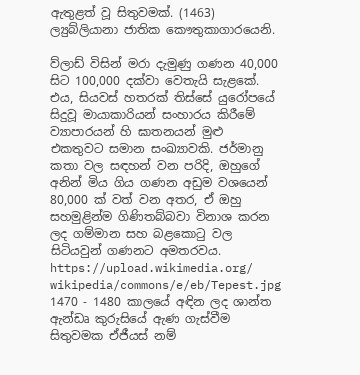ඇතුළත් වූ සිතුවමක්. (1463) ල්‍යුබ්ලියානා ජාතික කෞතුකාගාරයෙනි.

ව්ලාඩ් විසින් මරා දැමුණු ගණන 40,000 සිට 100,000 දක්වා වෙතැයි සැළකේ. එය, සියවස් හතරක් තිස්සේ යුරෝපයේ සිදුවූ මායාකාරියන් සංහාරය කිරීමේ ව්‍යාපාරයන් හි ඝාතනයන් මුළු එකතුවට සමාන සංඛ්‍යාවකි. ජර්මානු කතා වල සඳහන් වන පරිදි, ඔහුගේ අනින් මිය ගිය ගණන අඩුම වශයෙන් 80,000 ක් වත් වන අතර, ඒ ඔහු සහමුළින්ම ගිණිතබ්බවා විනාශ කරන ලද ගම්මාන සහ බළකොටු වල සිටියවුන් ගණනට අමතරවය.
https://upload.wikimedia.org/
wikipedia/commons/e/eb/Tepest.jpg
1470 - 1480 කාලයේ අඳින ලද ශාන්ත ඇන්ඩෘ කුරුසියේ ඇණ ගැස්වීම සිතුවමක ඒජීයස් නම්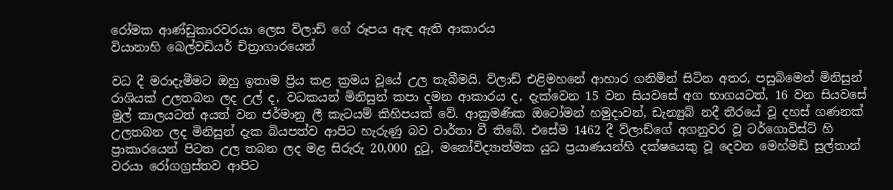රෝමක ආණ්ඩුකාරවරයා ලෙස ව්ලාඩ් ගේ රූපය ඇඳ ඇති ආකාරය
වියානාහි බෙල්වඩියර් චිත්‍රාගාරයෙන්

වධ දී මරාදැමීමට ඔහු ඉතාම ප්‍රිය කළ ක්‍රමය වූයේ උල තැබීමයි. ව්ලාඩ් එළිමහනේ ආහාර ගනිමින් සිටින අතර, පසුබිමෙන් මිනිසුන් රාශියක් උලතබන ලද උල් ද, වධකයන් මිනිසුන් කපා දමන ආකාරය ද, දැක්වෙන 15 වන සියවසේ අග භාගයටත්, 16 වන සියවසේ මුල් කාලයටත් අයත් වන ජර්මානු ලී කැටයම් කිහිපයක් වේ. ආක්‍රමණික ඔටෝමන් හමුදාවන්, ඩැන්‍යුබ් නදී තීරයේ වූ දහස් ගණනක් උලතබන ලද මිනිසුන් දැක බියපත්ව ආපිට හැරුණු බව වාර්තා වී තිබේ. එසේම 1462 දී ව්ලාඩ්ගේ අගනුවර වූ ටර්ගොවිස්ට් හි ප්‍රාකාරයෙන් පිටත උල තබන ලද මළ සිරුරු 20,000 දුටු, මනෝවිද්‍යාත්මක යුධ ප්‍රයාණයන්හි දක්ෂයෙකු වූ දෙවන මෙහ්මඩ් සුල්තාන් වරයා රෝගග්‍රස්තව ආපිට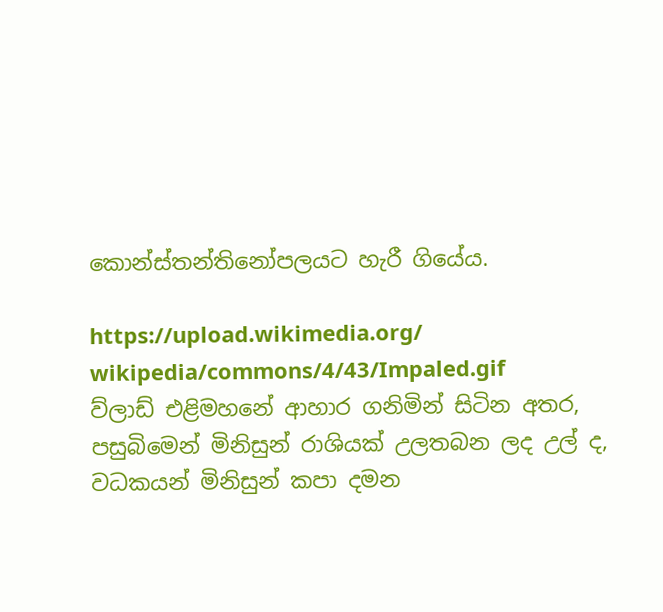කොන්ස්තන්තිනෝපලයට හැරී ගියේය.

https://upload.wikimedia.org/
wikipedia/commons/4/43/Impaled.gif
ව්ලාඩ් එළිමහනේ ආහාර ගනිමින් සිටින අතර, පසුබිමෙන් මිනිසුන් රාශියක් උලතබන ලද උල් ද, වධකයන් මිනිසුන් කපා දමන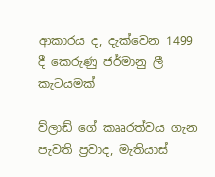ආකාරය ද, දැක්වෙන 1499 දී කෙරුණු ජර්මානු ලී කැටයමක්

ව්ලාඩ් ගේ කෲරත්වය ගැන පැවති ප්‍රවාද, මැතියාස්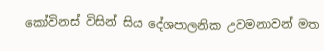කෝවිනස් විසින් සිය දේශපාලනික උවමනාවන් මත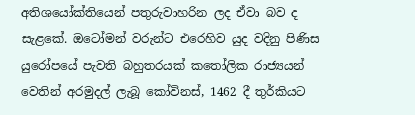අතිශයෝක්තියෙන් පතුරුවාහරින ලද ඒවා බව ද සැළකේ. ඔටෝමන් වරුන්ට එරෙහිව යුද වදිනු පිණිස යුරෝපයේ පැවති බහුතරයක් කතෝලික රාජ්‍යයන් වෙතින් අරමුදල් ලැබූ කෝවිනස්, 1462 දී තුර්කියට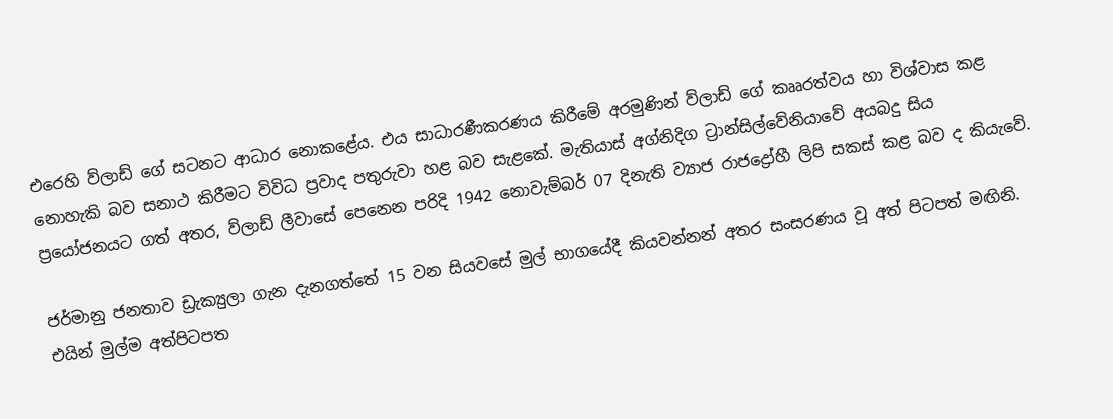එරෙහි ව්ලාඩ් ගේ සටනට ආධාර නොකළේය. එය සාධාරණීකරණය කිරීමේ අරමුණින් ව්ලාඩ් ගේ කෲරත්වය හා විශ්වාස කළ නොහැකි බව සනාථ කිරීමට විවිධ ප්‍රවාද පතුරුවා හළ බව සැළකේ. මැතියාස් අග්නිදිග ට්‍රාන්සිල්වේනියාවේ අයබදු සිය ප්‍රයෝජනයට ගත් අතර, ව්ලාඩ් ලීවාසේ පෙනෙන පරිදි 1942 නොවැම්බර් 07 දිනැති ව්‍යාජ රාජද්‍රෝහී ලිපි සකස් කළ බව ද කියැවේ.

ජර්මානු ජනතාව ඩ්‍රැක්‍යුලා ගැන දැනගත්තේ 15 වන සියවසේ මුල් භාගයේදී කියවන්නන් අතර සංසරණය වූ අත් පිටපත් මඟිනි. එයින් මුල්ම අත්පිටපත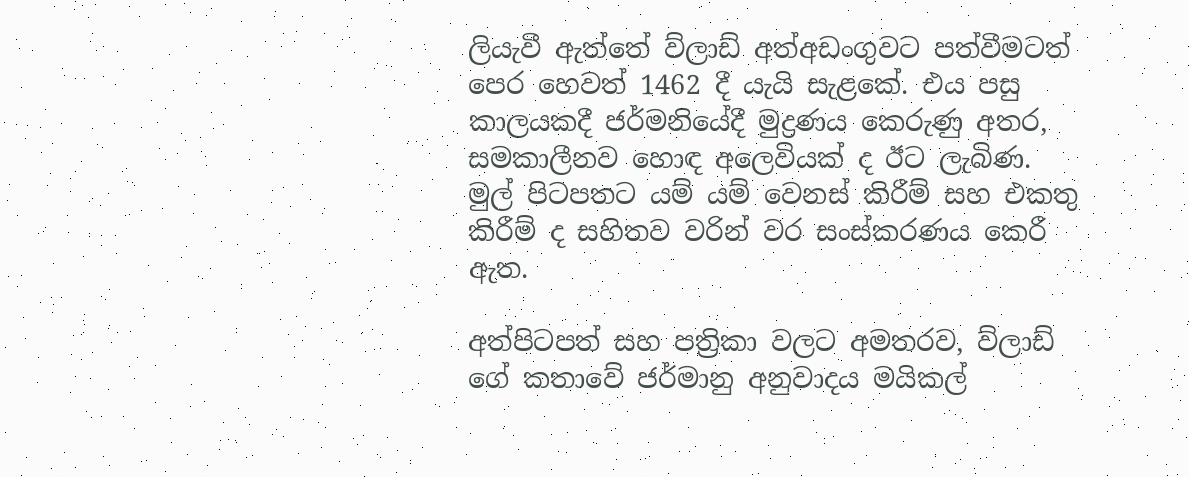ලියැවී ඇත්තේ ව්ලාඩ් අත්අඩංගුවට පත්වීමටත් පෙර හෙවත් 1462 දී යැයි සැළකේ. එය පසු කාලයකදී ජර්මනියේදී මුද්‍රණය කෙරුණු අතර, සමකාලීනව හොඳ අලෙවියක් ද ඊට ලැබිණ. මුල් පිටපතට යම් යම් වෙනස් කිරීම් සහ එකතු කිරීම් ද සහිතව වරින් වර සංස්කරණය කෙරී ඇත.

අත්පිටපත් සහ පත්‍රිකා වලට අමතරව, ව්ලාඩ් ගේ කතාවේ ජර්මානු අනුවාදය මයිකල්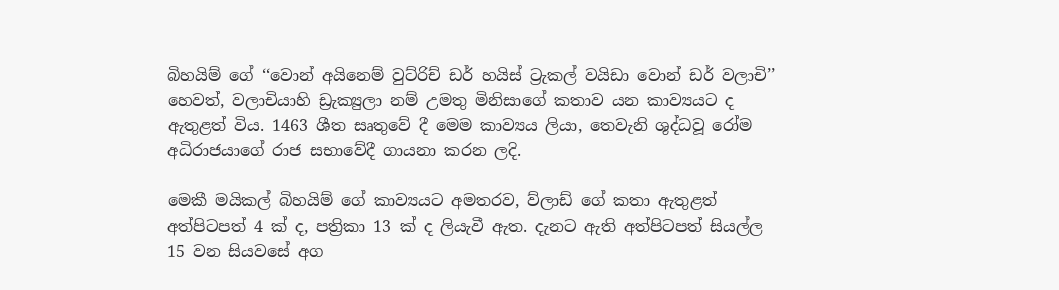බිහයිම් ගේ ‘‘වොන් අයිනෙම් වුට්රිච් ඩර් හයිස් ට්‍රැකල් වයිඩා වොන් ඩර් වලාචි’’ හෙවත්, වලාචියාහි ඩ්‍රැක්‍යුලා නම් උමතු මිනිසාගේ කතාව යන කාව්‍යයට ද ඇතුළත් විය. 1463 ශීත සෘතුවේ දී මෙම කාව්‍යය ලියා, තෙවැනි ශුද්ධවූ රෝම අධිරාජයාගේ රාජ සභාවේදී ගායනා කරන ලදි.

මෙකී මයිකල් බිහයිම් ගේ කාව්‍යයට අමතරව, ව්ලාඩ් ගේ කතා ඇතුළත් අත්පිටපත් 4 ක් ද, පත්‍රිකා 13 ක් ද ලියැවී ඇත. දැනට ඇති අත්පිටපත් සියල්ල 15 වන සියවසේ අග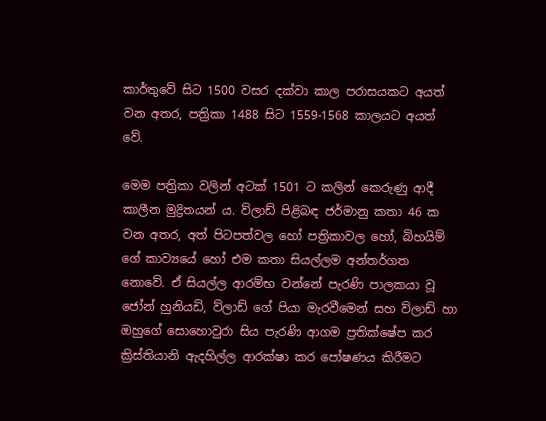කාර්තුවේ සිට 1500 වසර දක්වා කාල පරාසයකට අයත් වන අතර, පත්‍රිකා 1488 සිට 1559-1568 කාලයට අයත් වේ.

මෙම පත්‍රිකා වලින් අටක් 1501 ට කලින් කෙරුණු ආදී කාලීන මුද්‍රිතයන් ය. ව්ලාඩ් පිළිබඳ ජර්මානු කතා 46 ක වන අතර, අත් පිටපත්වල හෝ පත්‍රිකාවල හෝ, බිහයිම් ගේ කාව්‍යයේ හෝ එම කතා සියල්ලම අන්තර්ගත නොවේ. ඒ සියල්ල ආරම්භ වන්නේ පැරණි පාලකයා වූ ජෝන් හුනියඩි, ව්ලාඩ් ගේ පියා මැරවීමෙන් සහ ව්ලාඩ් හා ඔහුගේ සොහොවුරා සිය පැරණි ආගම ප්‍රතික්ෂේප කර ක්‍රිස්තියානි ඇදහිල්ල ආරක්ෂා කර පෝෂණය කිරීමට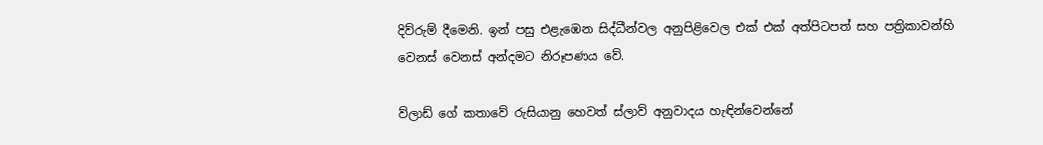දිව්රුම් දීමෙනි. ඉන් පසු එළැඹෙන සිද්ධීන්වල අනුපිළිවෙල එක් එක් අත්පිටපත් සහ පත්‍රිකාවන්හි වෙනස් වෙනස් අන්දමට නිරූපණය වේ.

ව්ලාඩ් ගේ කතාවේ රුසියානු හෙවත් ස්ලාව් අනුවාදය හැඳින්වෙන්නේ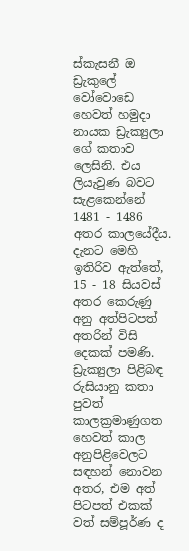ස්කැසනී ඔ ඩ්‍රැකුලේ වෝවොඩෙ හෙවත් හමුදා නායක ඩ්‍රැක්‍යුලා ගේ කතාව ලෙසිනි. එය ලියැවුණ බවට සැළකෙන්නේ 1481 - 1486 අතර කාලයේදීය. දැනට මෙහි ඉතිරිව ඇත්තේ, 15 - 18 සියවස් අතර කෙරුණු අනු අත්පිටපත් අතරින් විසි දෙකක් පමණි. ඩ්‍රැක්‍යුලා පිළිබඳ රුසියානු කතා පුවත් කාලක්‍රමාණුගත හෙවත් කාල අනුපිළිවෙලට සඳහන් නොවන අතර, එම අත් පිටපත් එකක් වත් සම්පූර්ණ ද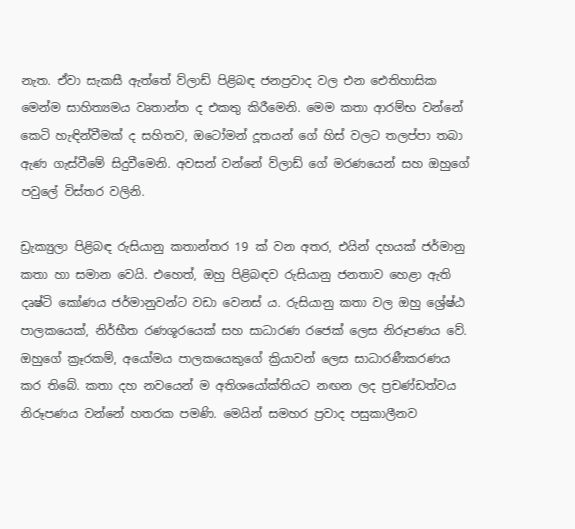නැත. ඒවා සැකසී ඇත්තේ ව්ලාඩ් පිළිබඳ ජනප්‍රවාද වල එන ඓතිහාසික මෙන්ම සාහිත්‍යමය වෘතාන්ත ද එකතු කිරීමෙනි. මෙම කතා ආරම්භ වන්නේ කෙටි හැඳින්වීමක් ද සහිතව, ඔටෝමන් දූතයන් ගේ හිස් වලට තලප්පා තබා ඇණ ගැස්වීමේ සිදුවීමෙනි. අවසන් වන්නේ ව්ලාඩ් ගේ මරණයෙන් සහ ඔහුගේ පවුලේ විස්තර වලිනි.

ඩ්‍රැක්‍යුලා පිළිබඳ රුසියානු කතාන්තර 19 ක් වන අතර, එයින් දහයක් ජර්මානු කතා හා සමාන වෙයි. එහෙත්, ඔහු පිළිබඳව රුසියානු ජනතාව හෙළා ඇති දෘෂ්ටි කෝණය ජර්මානුවන්ට වඩා වෙනස් ය. රුසියානු කතා වල ඔහු ශ්‍රේෂ්ඨ පාලකයෙක්, නිර්භීත රණශූරයෙක් සහ සාධාරණ රජෙක් ලෙස නිරූපණය වේ. ඔහුගේ ක්‍රෑරකම්, අයෝමය පාලකයෙකුගේ ක්‍රියාවන් ලෙස සාධාරණීකරණය කර තිබේ. කතා දහ නවයෙන් ම අතිශයෝක්තියට නඟන ලද ප්‍රචණ්ඩත්වය නිරූපණය වන්නේ හතරක පමණි. මෙයින් සමහර ප්‍රවාද පසුකාලීනව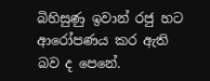බිහිසුණු ඉවාන් රජු හට ආරෝපණය කර ඇති බව ද පෙනේ.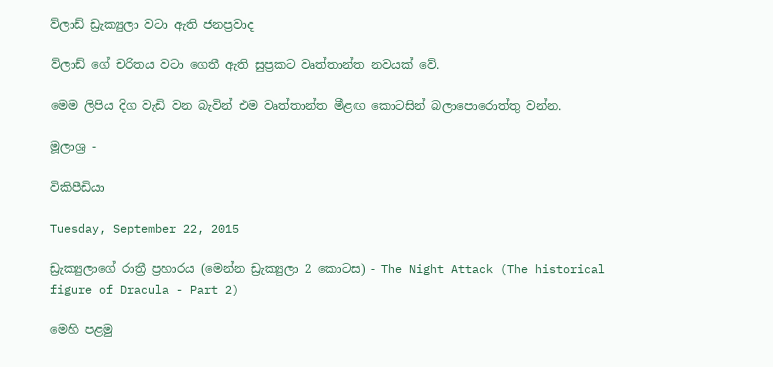ව්ලාඩ් ඩ්‍රැක්‍යුලා වටා ඇති ජනප්‍රවාද

ව්ලාඩ් ගේ චරිතය වටා ගෙතී ඇති සුප්‍රකට වෘත්තාන්ත නවයක් වේ.

මෙම ලිපිය දිග වැඩි වන බැවින් එම වෘත්තාන්ත මීළඟ කොටසින් බලාපොරොත්තු වන්න.

මූලාශ්‍ර -

විකිපීඩියා

Tuesday, September 22, 2015

ඩ්‍රැක්‍යුලාගේ රාත්‍රී ප්‍රහාරය (මෙන්න ඩ්‍රැක්‍යුලා 2 කොටස) - The Night Attack (The historical figure of Dracula - Part 2)

මෙහි පළමු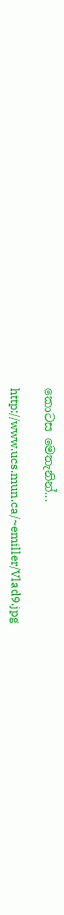කොටස මෙතැනින්...

http://www.ucs.mun.ca/~emiller/Vlad9.jpg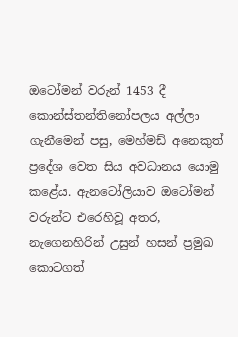ඔටෝමන් වරුන් 1453 දී කොන්ස්තන්තිනෝපලය අල්ලා ගැනීමෙන් පසු, මෙහ්මඩ් අනෙකුත් ප්‍රදේශ වෙත සිය අවධානය යොමු කළේය. ඇනටෝලියාව ඔටෝමන් වරුන්ට එරෙහිවූ අතර, නැගෙනහිරින් උසුන් හසන් ප්‍රමුඛ කොටගත්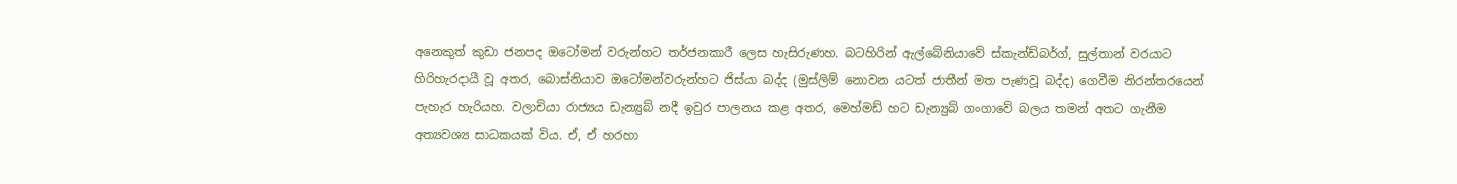අනෙකුත් කුඩා ජනපද ඔටෝමන් වරුන්හට තර්ජනකාරී ලෙස හැසිරුණහ. බටහිරින් ඇල්බේනියාවේ ස්කැන්ඩ්බර්ග්, සුල්තාන් වරයාට හිරිහැරදායී වූ අතර, බොස්නියාව ඔටෝමන්වරුන්හට ජිස්යා බද්ද (මුස්ලිම් නොවන යටත් ජාතීන් මත පැණවූ බද්ද) ගෙවීම නිරන්තරයෙන් පැහැර හැරියහ. වලාචියා රාජ්‍යය ඩැන්‍යුබ් නදී ඉවුර පාලනය කළ අතර, මෙහ්මඩ් හට ඩැන්‍යුබ් ගංගාවේ බලය තමන් අතට ගැනීම අත්‍යවශ්‍ය සාධකයක් විය. ඒ, ඒ හරහා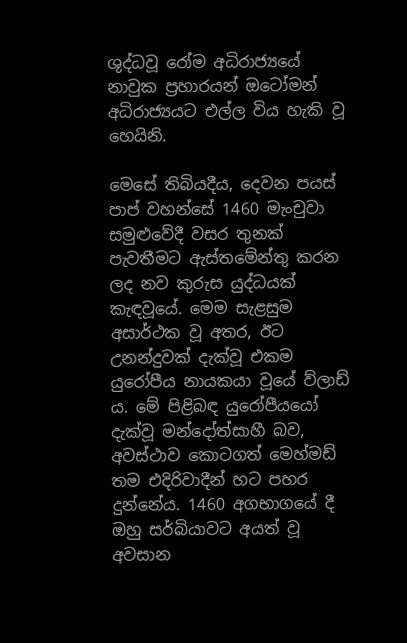ශුද්ධවූ රෝම අධිරාජ්‍යයේ නාවුක ප්‍රහාරයන් ඔටෝමන් අධිරාජ්‍යයට එල්ල විය හැකි වූ හෙයිනි.

මෙසේ තිබියදීය, දෙවන පයස් පාප් වහන්සේ 1460 මැංචුවා සමුළුවේදී වසර තුනක් පැවතීමට ඇස්තමේන්තු කරන ලද නව කුරුස යුද්ධයක් කැඳවූයේ. මෙම සැළසුම අසාර්ථක වූ අතර, ඊට උනන්දුවක් දැක්වූ එකම යුරෝපීය නායකයා වූයේ ව්ලාඩ් ය. මේ පිළිබඳ යුරෝපීයයෝ දැක්වූ මන්දෝත්සාහී බව, අවස්ථාව කොටගත් මෙහ්මඩ් තම එදිරිවාදීන් හට පහර දුන්නේය. 1460 අගභාගයේ දී ඔහු සර්බියාවට අයත් වූ අවසාන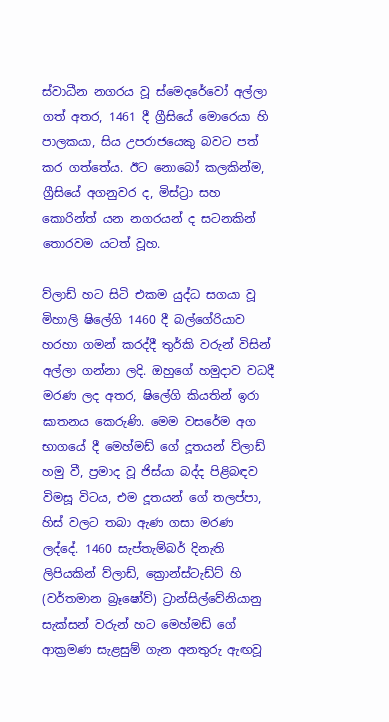ස්වාධීන නගරය වූ ස්මෙදරේවෝ අල්ලා ගත් අතර, 1461 දී ග්‍රීසියේ මොරෙයා හි පාලකයා, සිය උපරාජයෙකු බවට පත් කර ගත්තේය. ඊට නොබෝ කලකින්ම, ග්‍රීසියේ අගනුවර ද, මිස්ට්‍රා සහ කොරින්ත් යන නගරයන් ද සටනකින් තොරවම යටත් වූහ.

ව්ලාඩ් හට සිටි එකම යුද්ධ සගයා වූ මිහාලි ෂිලේගි 1460 දී බල්ගේරියාව හරහා ගමන් කරද්දී තුර්කි වරුන් විසින් අල්ලා ගන්නා ලදි. ඔහුගේ හමුදාව වධදී මරණ ලද අතර, ෂිලේගි කියතින් ඉරා ඝාතනය කෙරුණි. මෙම වසරේම අග භාගයේ දී මෙහ්මඩ් ගේ දූතයන් ව්ලාඩ් හමු වී, ප්‍රමාද වූ ජිස්යා බද්ද පිළිබඳව විමසූ විටය, එම දූතයන් ගේ තලප්පා, හිස් වලට තබා ඇණ ගසා මරණ ලද්දේ. 1460 සැප්තැම්බර් දිනැති ලිපියකින් ව්ලාඩ්, ක්‍රොන්ස්ටැඩ්ට් හි (වර්තමාන බ්‍රෑෂෝව්) ට්‍රාන්සිල්වේනියානු සැක්සන් වරුන් හට මෙහ්මඩ් ගේ ආක්‍රමණ සැළසුම් ගැන අනතුරු ඇඟවූ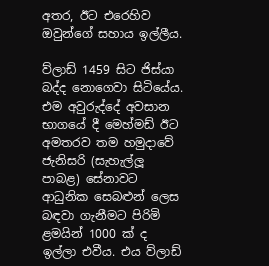අතර, ඊට එරෙහිව ඔවුන්ගේ සහාය ඉල්ලීය.

ව්ලාඩ් 1459 සිට ජිස්යා බද්ද නොගෙවා සිටියේය. එම අවුරුද්දේ අවසාන භාගයේ දී මෙහ්මඩ් ඊට අමතරව තම හමුදාවේ ජැනිසරි (සැහැල්ලූ පාබළ) සේනාවට ආධුනික සෙබළුන් ලෙස බඳවා ගැනීමට පිරිමි ළමයින් 1000 ක් ද ඉල්ලා එවීය. එය ව්ලාඩ්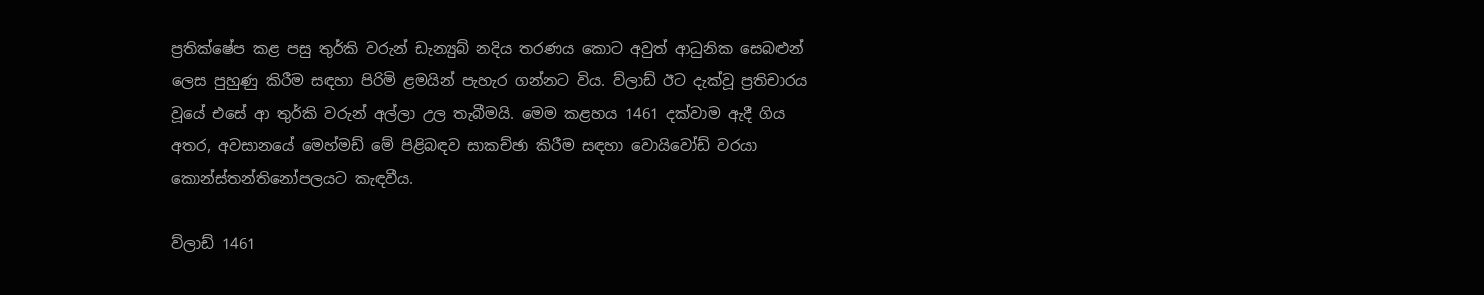ප්‍රතික්ෂේප කළ පසු තුර්කි වරුන් ඩැන්‍යුබ් නදිය තරණය කොට අවුත් ආධුනික සෙබළුන් ලෙස පුහුණු කිරීම සඳහා පිරිමි ළමයින් පැහැර ගන්නට විය. ව්ලාඩ් ඊට දැක්වූ ප්‍රතිචාරය වූයේ එසේ ආ තුර්කි වරුන් අල්ලා උල තැබීමයි. මෙම කළහය 1461 දක්වාම ඇදී ගිය අතර, අවසානයේ මෙහ්මඩ් මේ පිළිබඳව සාකච්ඡා කිරීම සඳහා වොයිවෝඩ් වරයා කොන්ස්තන්තිනෝපලයට කැඳවීය.

ව්ලාඩ් 1461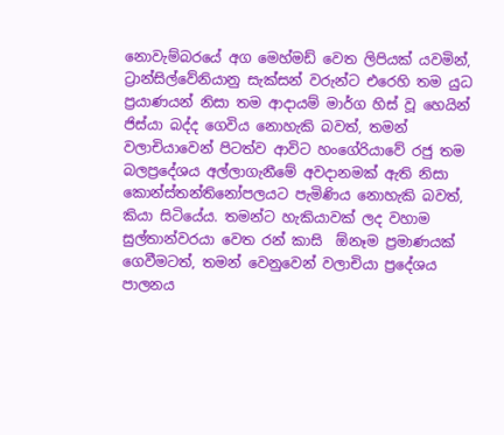නොවැම්බරයේ අග මෙහ්මඩ් වෙත ලිපියක් යවමින්, ට්‍රාන්සිල්වේනියානු සැක්සන් වරුන්ට එරෙහි තම යුධ ප්‍රයාණයන් නිසා තම ආදායම් මාර්ග හිස් වූ හෙයින් ජිස්යා බද්ද ගෙවිය නොහැකි බවත්, තමන් වලාචියාවෙන් පිටත්ව ආවිට හංගේරියාවේ රජු තම බලප්‍රදේශය අල්ලාගැනීමේ අවදානමක් ඇති නිසා කොන්ස්තන්තිනෝපලයට පැමිණිය නොහැකි බවත්, කියා සිටියේය. තමන්ට හැකියාවක් ලද වහාම සුල්තාන්වරයා වෙත රන් කාසි  ඕනෑම ප්‍රමාණයක් ගෙවීමටත්, තමන් වෙනුවෙන් වලාචියා ප්‍රදේශය පාලනය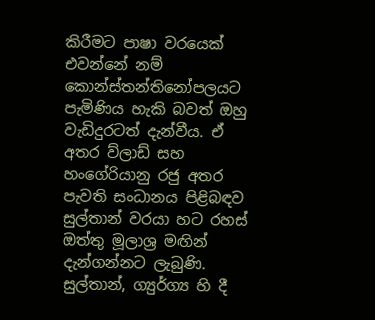කිරීමට පාෂා වරයෙක් එවන්නේ නම් කොන්ස්තන්තිනෝපලයට පැමිණිය හැකි බවත් ඔහු වැඩිදුරටත් දැන්වීය. ඒ අතර ව්ලාඩ් සහ හංගේරියානු රජු අතර පැවති සංධානය පිළිබඳව සුල්තාන් වරයා හට රහස් ඔත්තු මූලාශ්‍ර මඟින් දැන්ගන්නට ලැබුණි. සුල්තාන්, ග්‍යුර්ග්‍ය හි දී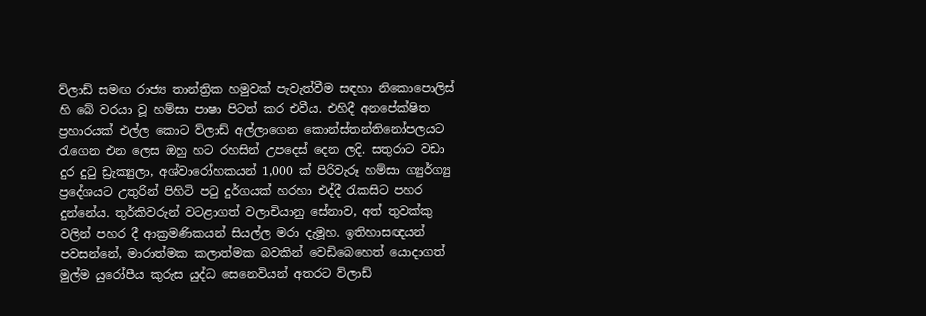ව්ලාඩ් සමඟ රාජ්‍ය තාන්ත්‍රික හමුවක් පැවැත්වීම සඳහා නිකොපොලිස් හි බේ වරයා වූ හම්සා පාෂා පිටත් කර එවීය. එහිදී අනපේක්ෂිත ප්‍රහාරයක් එල්ල කොට ව්ලාඩ් අල්ලාගෙන කොන්ස්තන්තිනෝපලයට රැගෙන එන ලෙස ඔහු හට රහසින් උපදෙස් දෙන ලදි. සතුරාට වඩා දුර දුටු ඩ්‍රැක්‍යුලා, අශ්වාරෝහකයන් 1,000 ක් පිරිවැරූ හම්සා ග්‍යුර්ග්‍යු ප්‍රදේශයට උතුරින් පිහිටි පටු දුර්ගයක් හරහා එද්දී රැකසිට පහර දුන්නේය. තුර්කිවරුන් වටළාගත් වලාචියානු සේනාව, අත් තුවක්කු වලින් පහර දී ආක්‍රමණිකයන් සියල්ල මරා දැමූහ. ඉතිහාසඥයන් පවසන්නේ, මාරාත්මක කලාත්මක බවකින් වෙඩිබෙහෙත් යොදාගත් මුල්ම යුරෝපීය කුරුස යුද්ධ සෙනෙවියන් අතරට ව්ලාඩ්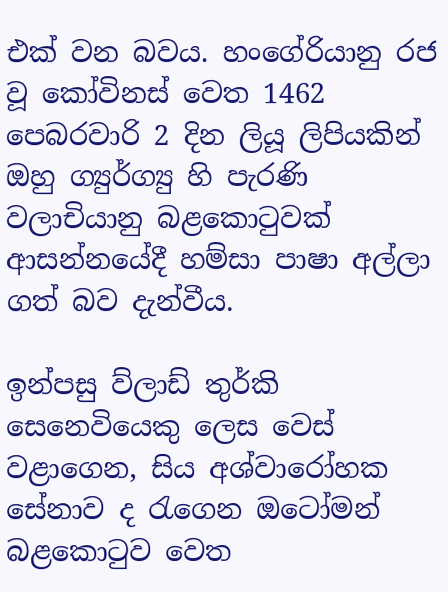එක් වන බවය. හංගේරියානු රජ වූ කෝවිනස් වෙත 1462 පෙබරවාරි 2 දින ලියූ ලිපියකින් ඔහු ග්‍යුර්ග්‍යු හි පැරණි වලාචියානු බළකොටුවක් ආසන්නයේදී හම්සා පාෂා අල්ලා ගත් බව දැන්වීය.

ඉන්පසු ව්ලාඩ් තුර්කි සෙනෙවියෙකු ලෙස වෙස් වළාගෙන, සිය අශ්වාරෝහක සේනාව ද රැගෙන ඔටෝමන් බළකොටුව වෙත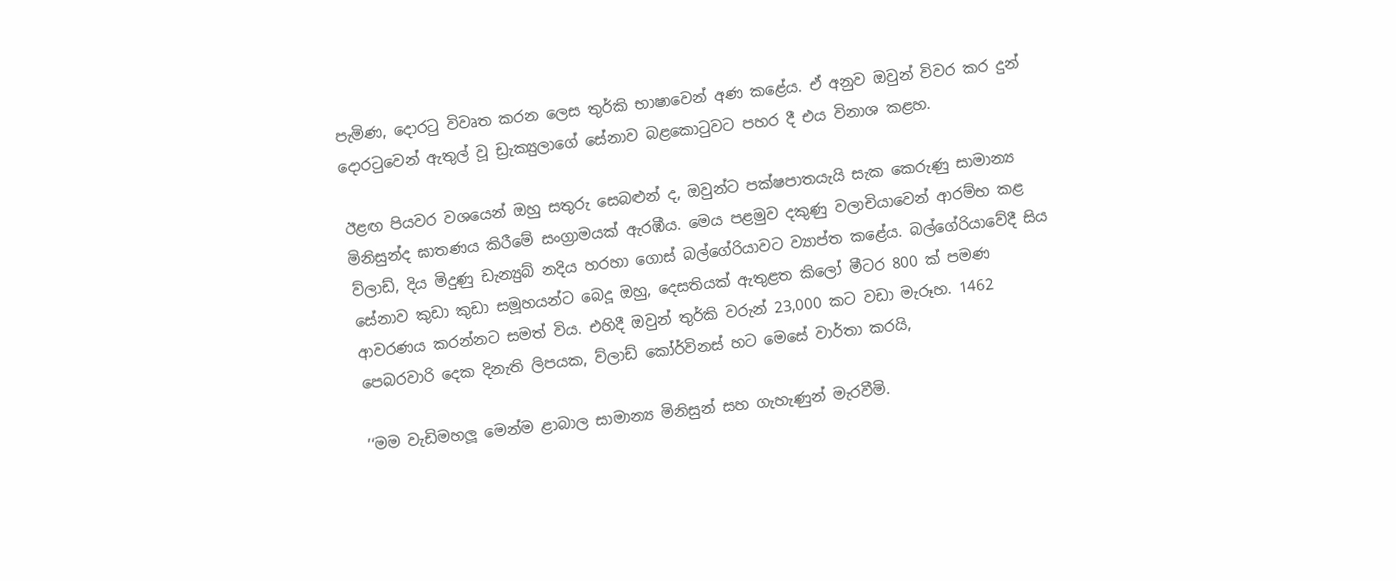පැමිණ, දොරටු විවෘත කරන ලෙස තුර්කි භාෂාවෙන් අණ කළේය. ඒ අනුව ඔවුන් විවර කර දුන් දොරටුවෙන් ඇතුල් වූ ඩ්‍රැක්‍යුලාගේ සේනාව බළකොටුවට පහර දී එය විනාශ කළහ.

ඊළඟ පියවර වශයෙන් ඔහු සතුරු සෙබළුන් ද, ඔවුන්ට පක්ෂපාතයැයි සැක කෙරුණු සාමාන්‍ය මිනිසුන්ද ඝාතණය කිරීමේ සංග්‍රාමයක් ඇරඹීය. මෙය පළමුව දකුණු වලාචියාවෙන් ආරම්භ කළ ව්ලාඩ්, දිය මිදුණු ඩැන්‍යුබ් නදිය හරහා ගොස් බල්ගේරියාවට ව්‍යාප්ත කළේය. බල්ගේරියාවේදී සිය සේනාව කුඩා කුඩා සමූහයන්ට බෙදූ ඔහු, දෙසතියක් ඇතුළත කිලෝ මීටර 800 ක් පමණ ආවරණය කරන්නට සමත් විය. එහිදී ඔවුන් තුර්කි වරුන් 23,000 කට වඩා මැරූහ. 1462 පෙබරවාරි දෙක දිනැති ලිපයක, ව්ලාඩ් කෝර්විනස් හට මෙසේ වාර්තා කරයි,

’‘මම වැඩිමහලූ මෙන්ම ළාබාල සාමාන්‍ය මිනිසුන් සහ ගැහැණුන් මැරවීමි.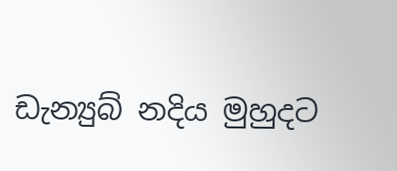ඩැන්‍යුබ් නදිය මුහුදට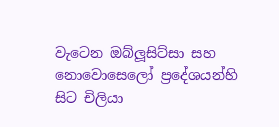වැටෙන ඔබ්ලූසිට්සා සහ නොවොසෙලෝ ප්‍රදේශයන්හි සිට චිලියා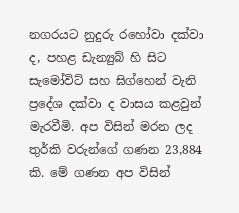නගරයට නුදුරු රහෝවා දක්වා ද, පහළ ඩැන්‍යුබ් හි සිට සැමෝවිට් සහ ඝිග්හෙන් වැනි ප්‍රදේශ දක්වා ද වාසය කළවුන් මැරවීමි. අප විසින් මරන ලද තුර්කි වරුන්ගේ ගණන 23,884 කි. මේ ගණන අප විසින්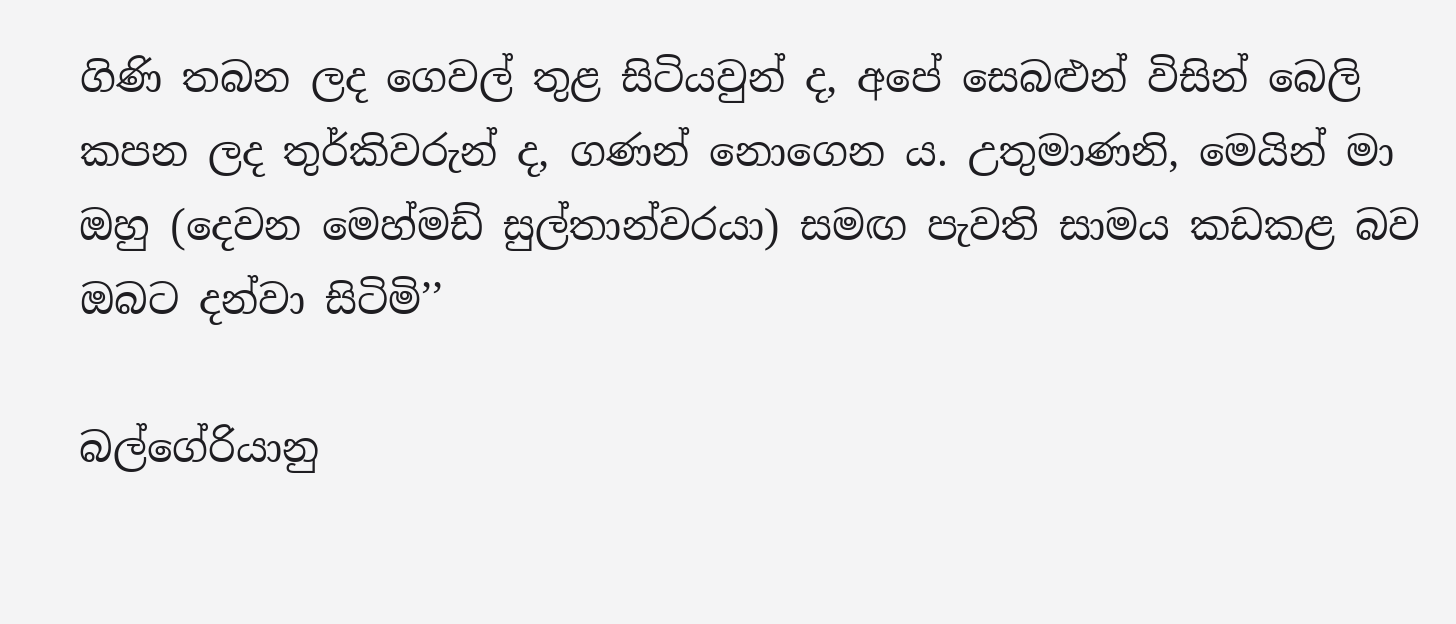ගිණි තබන ලද ගෙවල් තුළ සිටියවුන් ද, අපේ සෙබළුන් විසින් බෙලි කපන ලද තුර්කිවරුන් ද, ගණන් නොගෙන ය. උතුමාණනි, මෙයින් මා ඔහු (දෙවන මෙහ්මඩ් සුල්තාන්වරයා) සමඟ පැවති සාමය කඩකළ බව ඔබට දන්වා සිටිමි’’

බල්ගේරියානු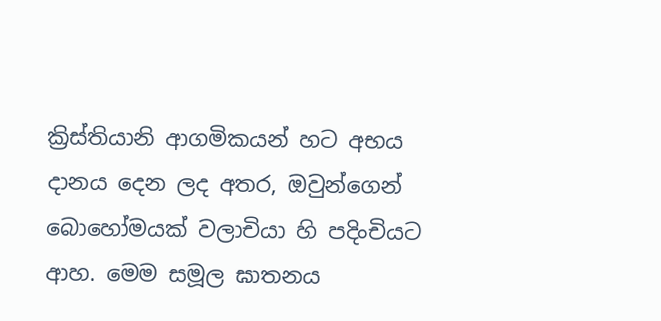ක්‍රිස්තියානි ආගමිකයන් හට අභය දානය දෙන ලද අතර, ඔවුන්ගෙන් බොහෝමයක් වලාචියා හි පදිංචියට ආහ. මෙම සමූල ඝාතනය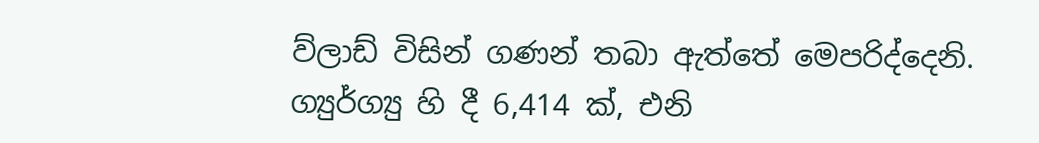ව්ලාඩ් විසින් ගණන් තබා ඇත්තේ මෙපරිද්දෙනි. ග්‍යුර්ග්‍යු හි දී 6,414 ක්, එනි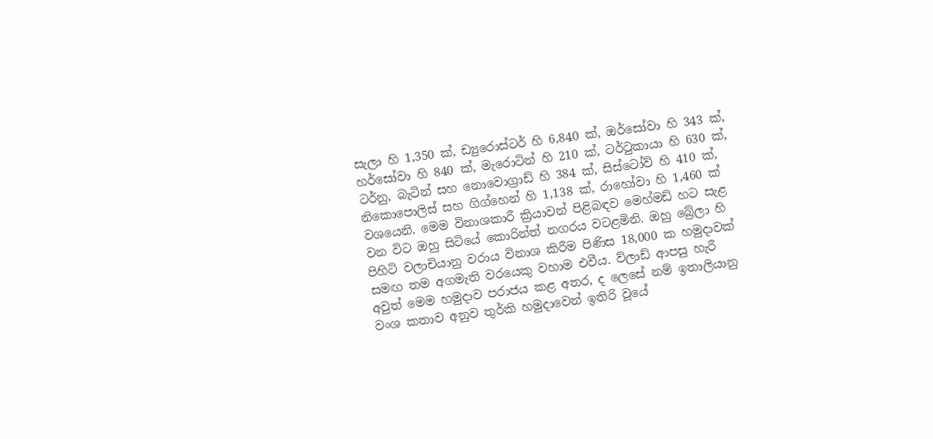සැලා හි 1,350 ක්, ඩ්‍යුරොස්ටර් හි 6,840 ක්, ඔර්සෝවා හි 343 ක්, හර්සෝවා හි 840 ක්, මැරොටින් හි 210 ක්, ටර්ටුකායා හි 630 ක්, ටර්නු, බැටින් සහ නොවොග්‍රාඩ් හි 384 ක්, සිස්ටෝව් හි 410 ක්, නිකොපොලිස් සහ ගිග්හෙන් හි 1,138 ක්, රාහෝවා හි 1,460 ක් වශයෙනි. මෙම විනාශකාරී ක්‍රියාවන් පිළිබඳව මෙහ්මඩ් හට සැළ වන විට ඔහු සිටියේ කොරින්ත් නගරය වටළමිනි. ඔහු බ්‍රේලා හි පිහිටි වලාචියානු වරාය විනාශ කිරීම පිණිස 18,000 ක හමුදාවක් සමඟ තම අගමැති වරයෙකු වහාම එවීය. ව්ලාඩ් ආපසු හැරී අවුත් මෙම හමුදාව පරාජය කළ අතර, ද ලෙසේ නම් ඉතාලියානු වංශ කතාව අනුව තුර්කි හමුදාවෙන් ඉතිරි වූයේ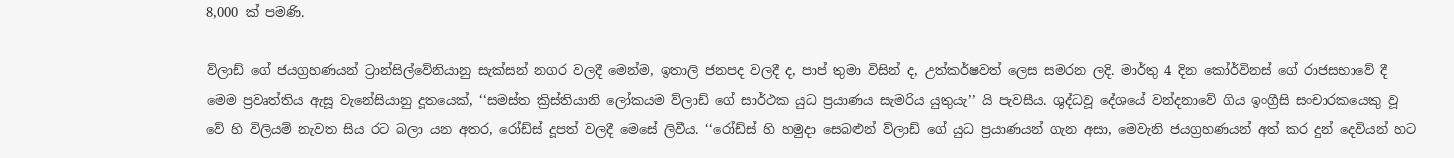8,000 ක් පමණි.

ව්ලාඩ් ගේ ජයග්‍රහණයන් ට්‍රාන්සිල්වේනියානු සැක්සන් නගර වලදී මෙන්ම, ඉතාලි ජනපද වලදී ද, පාප් තුමා විසින් ද, උත්කර්ෂවත් ලෙස සමරන ලදි. මාර්තු 4 දින කෝර්විනස් ගේ රාජසභාවේ දී මෙම ප්‍රවෘත්තිය ඇසූ වැනේසියානු දූතයෙක්, ‘‘සමස්ත ක්‍රිස්තියානි ලෝකයම ව්ලාඩ් ගේ සාර්ථක යුධ ප්‍රයාණය සැමරිය යුතුයැ’’ යි පැවසීය. ශුද්ධවූ දේශයේ වන්දනාවේ ගිය ඉංග්‍රීසි සංචාරකයෙකු වූ වේ හි විලියම් නැවත සිය රට බලා යන අතර, රෝඩ්ස් දූපත් වලදී මෙසේ ලිවීය. ‘‘රෝඩ්ස් හි හමුදා සෙබළුන් ව්ලාඩ් ගේ යුධ ප්‍රයාණයන් ගැන අසා, මෙවැනි ජයග්‍රහණයන් අත් කර දුන් දෙවියන් හට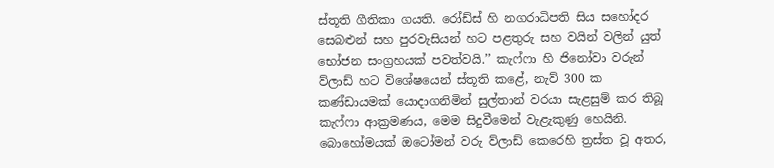ස්තූති ගීතිකා ගයති. රෝඩ්ස් හි නගරාධිපති සිය සහෝදර සෙබළුන් සහ පුරවැසියන් හට පළතුරු සහ වයින් වලින් යුත් භෝජන සංග්‍රහයක් පවත්වයි.’’ කැෆ්ෆා හි ජිනෝවා වරුන් ව්ලාඩ් හට විශේෂයෙන් ස්තූති කළේ, නැව් 300 ක කණ්ඩායමක් යොදාගනිමින් සුල්තාන් වරයා සැළසුම් කර තිබූ කැෆ්ෆා ආක්‍රමණය, මෙම සිදුවීමෙන් වැළැකුණු හෙයිනි. බොහෝමයක් ඔටෝමන් වරු ව්ලාඩ් කෙරෙහි ත්‍රස්ත වූ අතර,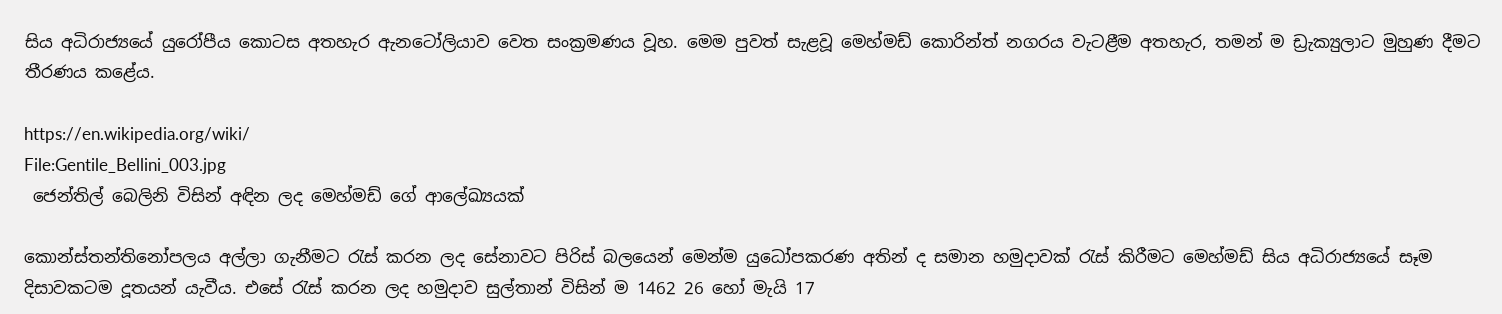සිය අධිරාජ්‍යයේ යුරෝපීය කොටස අතහැර ඇනටෝලියාව වෙත සංක්‍රමණය වූහ. මෙම පුවත් සැළවූ මෙහ්මඩ් කොරින්ත් නගරය වැටළීම අතහැර, තමන් ම ඩ්‍රැක්‍යුලාට මුහුණ දීමට තීරණය කළේය.

https://en.wikipedia.org/wiki/
File:Gentile_Bellini_003.jpg
 ජෙන්තිල් බෙලිනි විසින් අඳින ලද මෙහ්මඩ් ගේ ආලේඛ්‍යයක්

කොන්ස්තන්තිනෝපලය අල්ලා ගැනීමට රැස් කරන ලද සේනාවට පිරිස් බලයෙන් මෙන්ම යුධෝපකරණ අතින් ද සමාන හමුදාවක් රැස් කිරීමට මෙහ්මඩ් සිය අධිරාජ්‍යයේ සෑම දිසාවකටම දූතයන් යැවීය. එසේ රැස් කරන ලද හමුදාව සුල්තාන් විසින් ම 1462 26 හෝ මැයි 17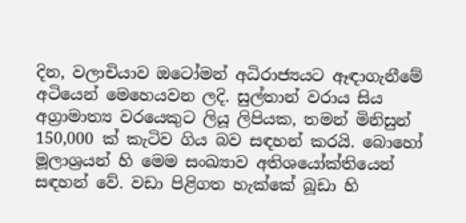දින, වලාචියාව ඔටෝමන් අධිරාජ්‍යයට ඈඳාගැනීමේ අටියෙන් මෙහෙයවන ලදි. සුල්තාන් වරාය සිය අග්‍රාමාත්‍ය වරයෙකුට ලියූ ලිපියක, තමන් මිනිසුන් 150,000 ක් කැටිව ගිය බව සඳහන් කරයි. බොහෝ මූලාශ්‍රයන් හි මෙම සංඛ්‍යාව අතිශයෝක්තියෙන් සඳහන් වේ. වඩා පිළිගත හැක්කේ බූඩා හි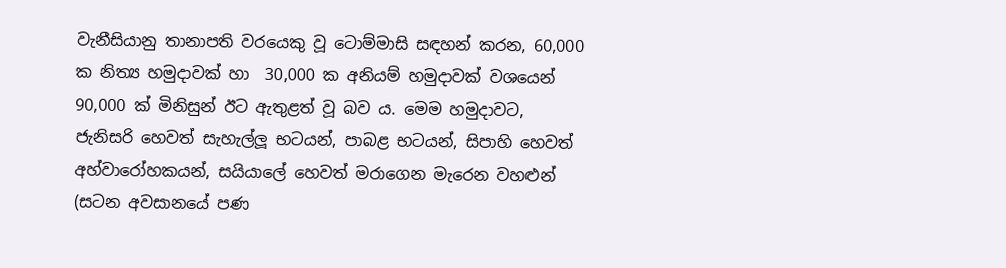වැනීසියානු තානාපති වරයෙකු වූ ටොම්මාසි සඳහන් කරන, 60,000 ක නිත්‍ය හමුදාවක් හා  30,000 ක අනියම් හමුදාවක් වශයෙන් 90,000 ක් මිනිසුන් ඊට ඇතුළත් වූ බව ය. මෙම හමුදාවට, ජැනිසරි හෙවත් සැහැල්ලූ භටයන්, පාබළ භටයන්, සිපාහි හෙවත් අහ්වාරෝහකයන්, සයියාලේ හෙවත් මරාගෙන මැරෙන වහළුන් (සටන අවසානයේ පණ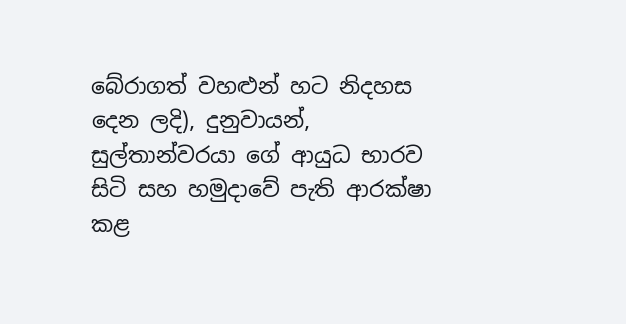බේරාගත් වහළුන් හට නිදහස දෙන ලදි), දුනුවායන්, සුල්තාන්වරයා ගේ ආයුධ භාරව සිටි සහ හමුදාවේ පැති ආරක්ෂා කළ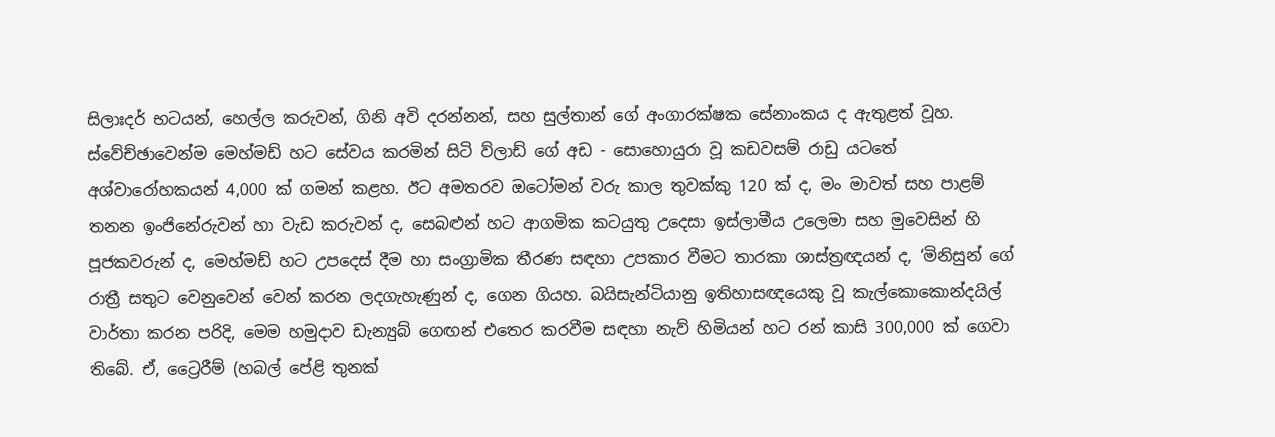සිලාඃදර් භටයන්, හෙල්ල කරුවන්, ගිනි අවි දරන්නන්, සහ සුල්තාන් ගේ අංගාරක්ෂක සේනාංකය ද ඇතුළත් වූහ. ස්වේච්ඡාවෙන්ම මෙහ්මඩ් හට සේවය කරමින් සිටි ව්ලාඩ් ගේ අඩ - සොහොයුරා වූ කඩවසම් රාඩු යටතේ අශ්වාරෝහකයන් 4,000 ක් ගමන් කළහ. ඊට අමතරව ඔටෝමන් වරු කාල තුවක්කු 120 ක් ද, මං මාවත් සහ පාළම් තනන ඉංජිනේරුවන් හා වැඩ කරුවන් ද, සෙබළුන් හට ආගමික කටයුතු උදෙසා ඉස්ලාමීය උලෙමා සහ මුවෙසින් හි පූජකවරුන් ද, මෙහ්මඩ් හට උපදෙස් දීම හා සංග්‍රාමික තීරණ සඳහා උපකාර වීමට තාරකා ශාස්ත්‍රඥයන් ද, ‘මිනිසුන් ගේ රාත්‍රී සතුට වෙනුවෙන් වෙන් කරන ලදගැහැණුන් ද, ගෙන ගියහ. බයිසැන්ටියානු ඉතිහාසඥයෙකු වූ කැල්කොකොන්දයිල් වාර්තා කරන පරිදි, මෙම හමුදාව ඩැන්‍යුබ් ගෙඟන් එතෙර කරවීම සඳහා නැව් හිමියන් හට රන් කාසි 300,000 ක් ගෙවා තිබේ. ඒ, ට්‍රෛරීම් (හබල් පේළි තුනක්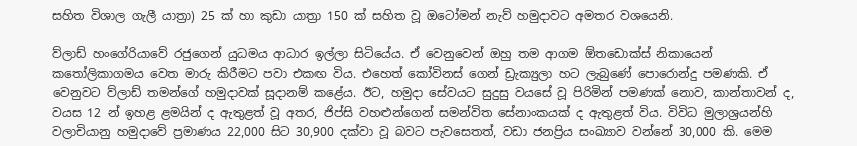සහිත විශාල ගැලී යාත්‍රා) 25 ක් හා කුඩා යාත්‍රා 150 ක් සහිත වූ ඔටෝමන් නැව් හමුදාවට අමතර වශයෙනි.

ව්ලාඩ් හංගේරියාවේ රජුගෙන් යුධමය ආධාර ඉල්ලා සිටියේය. ඒ වෙනුවෙන් ඔහු තම ආගම ඕතඩොක්ස් නිකායෙන් කතෝලිකාගමය වෙත මාරු කිරීමට පවා එකඟ විය. එහෙත් කෝවිනස් ගෙන් ඩ්‍රැක්‍යුලා හට ලැබුණේ පොරොන්දු පමණකි. ඒ වෙනුවට ව්ලාඩ් තමන්ගේ හමුදාවක් සූදානම් කළේය. ඊට, හමුදා සේවයට සුදුසු වයසේ වූ පිරිමින් පමණක් නොව, කාන්තාවන් ද, වයස 12 න් ඉහළ ළමයින් ද ඇතුළත් වූ අතර, ජිප්සි වහළුන්ගෙන් සමන්විත සේනාංකයක් ද ඇතුළත් විය. විවිධ මුලාශ්‍රයන්හි වලාචියානු හමුදාවේ ප්‍රමාණය 22,000 සිට 30,900 දක්වා වූ බවට පැවසෙතත්, වඩා ජනප්‍රිය සංඛ්‍යාව වන්නේ 30,000 කි. මෙම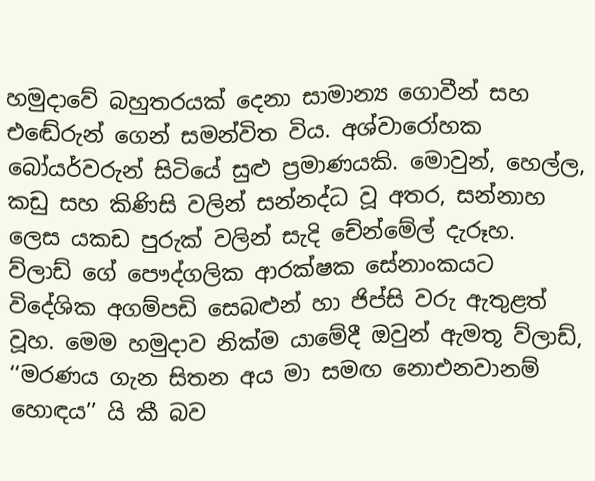හමුදාවේ බහුතරයක් දෙනා සාමාන්‍ය ගොවීන් සහ එඬේරුන් ගෙන් සමන්විත විය. අශ්වාරෝහක බෝයර්වරුන් සිටියේ සුළු ප්‍රමාණයකි. මොවුන්, හෙල්ල, කඩු සහ කිණිසි වලින් සන්නද්ධ වූ අතර, සන්නාහ ලෙස යකඩ පුරුක් වලින් සැදි චේන්මේල් දැරූහ. ව්ලාඩ් ගේ පෞද්ගලික ආරක්ෂක සේනාංකයට විදේශික අගම්පඩි සෙබළුන් හා ජිප්සි වරු ඇතුළත් වූහ. මෙම හමුදාව නික්ම යාමේදී ඔවුන් ඇමතූ ව්ලාඩ්, ‘‘මරණය ගැන සිතන අය මා සමඟ නොඑනවානම් හොඳය’’ යි කී බව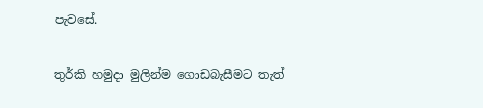පැවසේ.

තුර්කි හමුදා මුලින්ම ගොඩබැසීමට තැත්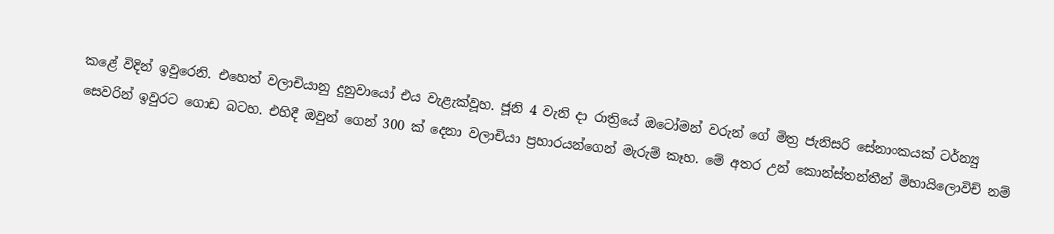කළේ විදින් ඉවුරෙනි. එහෙත් වලාචියානු දුනුවායෝ එය වැළැක්වූහ. ජූනි 4 වැනි දා රාත්‍රියේ ඔටෝමන් වරුන් ගේ මිත්‍ර ජැනිසරි සේනාංකයක් ටර්න්‍යු සෙවරින් ඉවුරට ගොඩ බටහ. එහිදී ඔවුන් ගෙන් 300 ක් දෙනා වලාචියා ප්‍රහාරයන්ගෙන් මැරුම් කෑහ. මේ අතර උන් කොන්ස්තන්තීන් මිහායිලොවිච් නම්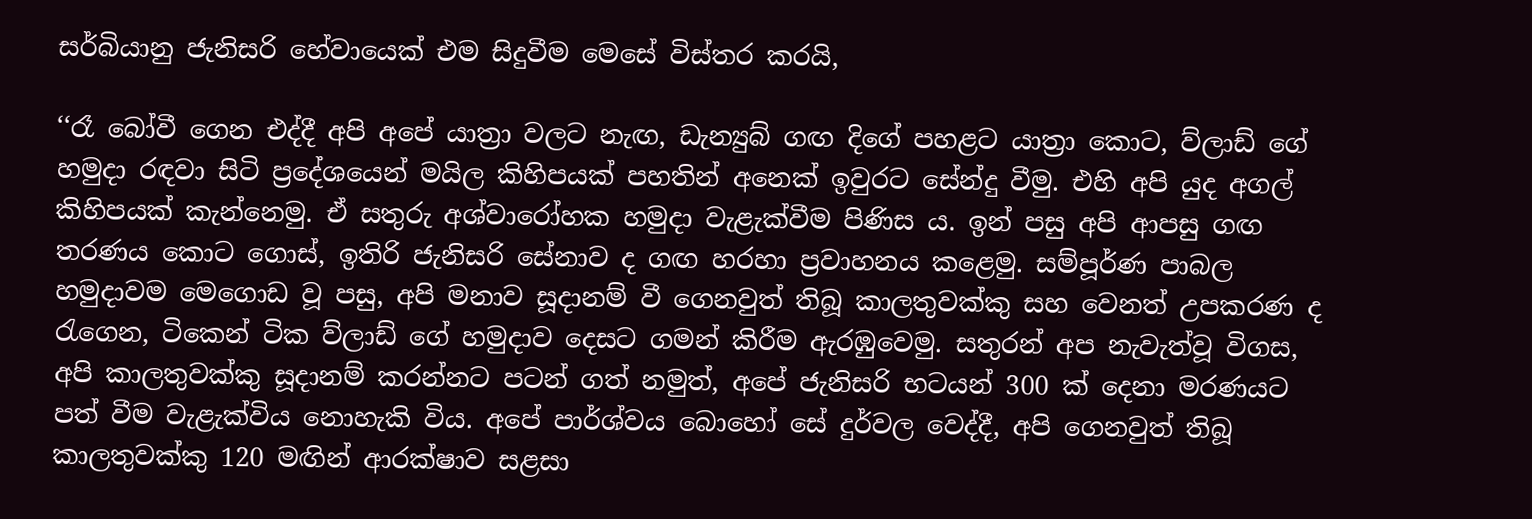සර්බියානු ජැනිසරි හේවායෙක් එම සිදුවීම මෙසේ විස්තර කරයි,

‘‘රෑ බෝවී ගෙන එද්දී අපි අපේ යාත්‍රා වලට නැඟ, ඩැන්‍යුබ් ගඟ දිගේ පහළට යාත්‍රා කොට, ව්ලාඩ් ගේ හමුදා රඳවා සිටි ප්‍රදේශයෙන් මයිල කිහිපයක් පහතින් අනෙක් ඉවුරට සේන්දු වීමු. එහි අපි යුද අගල් කිහිපයක් කැන්නෙමු. ඒ සතුරු අශ්වාරෝහක හමුදා වැළැක්වීම පිණිස ය. ඉන් පසු අපි ආපසු ගඟ තරණය කොට ගොස්, ඉතිරි ජැනිසරි සේනාව ද ගඟ හරහා ප්‍රවාහනය කළෙමු. සම්පූර්ණ පාබල හමුදාවම මෙගොඩ වූ පසු, අපි මනාව සූදානම් වී ගෙනවුත් තිබූ කාලතුවක්කු සහ වෙනත් උපකරණ ද රැගෙන, ටිකෙන් ටික ව්ලාඩ් ගේ හමුදාව දෙසට ගමන් කිරීම ඇරඹුවෙමු. සතුරන් අප නැවැත්වූ විගස, අපි කාලතුවක්කු සූදානම් කරන්නට පටන් ගත් නමුත්, අපේ ජැනිසරි භටයන් 300 ක් දෙනා මරණයට පත් වීම වැළැක්විය නොහැකි විය. අපේ පාර්ශ්වය බොහෝ සේ දුර්වල වෙද්දී, අපි ගෙනවුත් තිබූ කාලතුවක්කු 120 මඟින් ආරක්ෂාව සළසා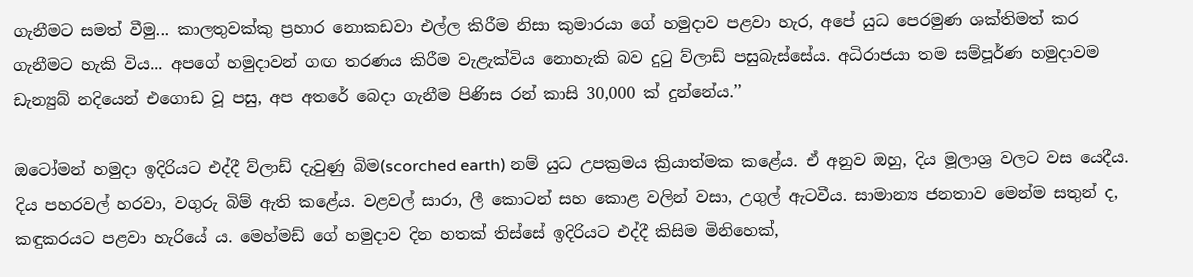ගැනීමට සමත් වීමු... කාලතුවක්කු ප්‍රහාර නොකඩවා එල්ල කිරීම නිසා කුමාරයා ගේ හමුදාව පළවා හැර, අපේ යුධ පෙරමුණ ශක්තිමත් කර ගැනීමට හැකි විය... අපගේ හමුදාවන් ගඟ තරණය කිරීම වැළැක්විය නොහැකි බව දුටු ව්ලාඩ් පසුබැස්සේය. අධිරාජයා තම සම්පූර්ණ හමුදාවම ඩැන්‍යුබ් නදියෙන් එගොඩ වූ පසු, අප අතරේ බෙදා ගැනීම පිණිස රන් කාසි 30,000 ක් දුන්නේය.’’

ඔටෝමන් හමුදා ඉදිරියට එද්දී ව්ලාඩ් දැවුණු බිම(scorched earth) නම් යුධ උපක්‍රමය ක්‍රියාත්මක කළේය. ඒ අනුව ඔහු, දිය මූලාශ්‍ර වලට වස යෙදීය. දිය පහරවල් හරවා, වගුරු බිම් ඇති කළේය. වළවල් සාරා, ලී කොටන් සහ කොළ වලින් වසා, උගුල් ඇටවීය. සාමාන්‍ය ජනතාව මෙන්ම සතුන් ද, කඳුකරයට පළවා හැරියේ ය. මෙහ්මඩ් ගේ හමුදාව දින හතක් තිස්සේ ඉදිරියට එද්දී කිසිම මිනිහෙක්,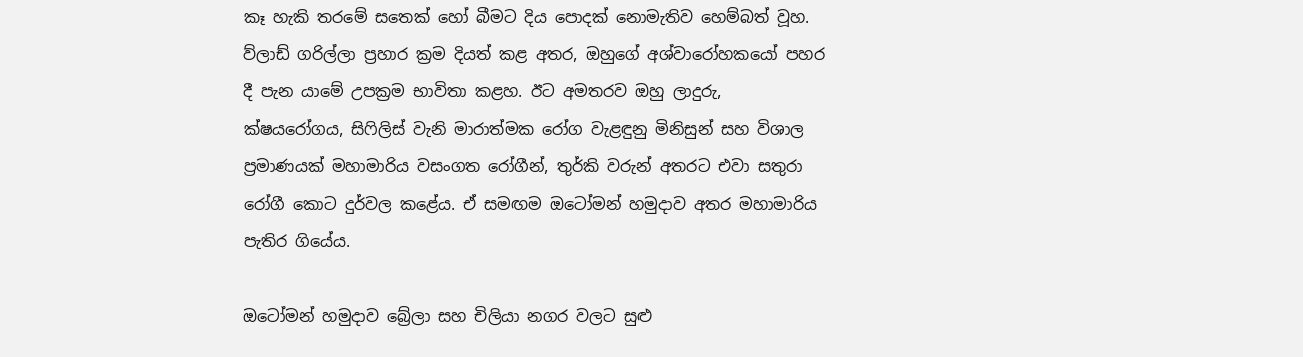කෑ හැකි තරමේ සතෙක් හෝ බීමට දිය පොදක් නොමැතිව හෙම්බත් වූහ. ව්ලාඩ් ගරිල්ලා ප්‍රහාර ක්‍රම දියත් කළ අතර, ඔහුගේ අශ්වාරෝහකයෝ පහර දී පැන යාමේ උපක්‍රම භාවිතා කළහ. ඊට අමතරව ඔහු ලාදුරු, ක්ෂයරෝගය, සිෆිලිස් වැනි මාරාත්මක රෝග වැළඳුනු මිනිසුන් සහ විශාල ප්‍රමාණයක් මහාමාරිය වසංගත රෝගීන්, තුර්කි වරුන් අතරට එවා සතුරා රෝගී කොට දුර්වල කළේය. ඒ සමඟම ඔටෝමන් හමුදාව අතර මහාමාරිය පැතිර ගියේය.

ඔටෝමන් හමුදාව බ්‍රේලා සහ චිලියා නගර වලට සුළු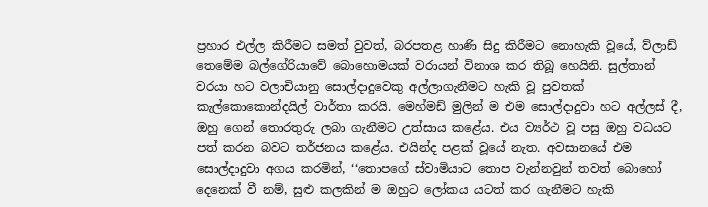ප්‍රහාර එල්ල කිරීමට සමත් වුවත්, බරපතළ හාණි සිදු කිරීමට නොහැකි වූයේ, ව්ලාඩ් තෙමේම බල්ගේරියාවේ බොහොමයක් වරායන් විනාශ කර තිබූ හෙයිනි. සුල්තාන් වරයා හට වලාචියානු සොල්දාදුවෙකු අල්ලාගැනීමට හැකි වූ පුවතක් කැල්කොකොන්දයිල් වාර්තා කරයි. මෙහ්මඩ් මුලින් ම එම සොල්දාදුවා හට අල්ලස් දී, ඔහු ගෙන් තොරතුරු ලබා ගැනීමට උත්සාය කළේය. එය ව්‍යර්ථ වූ පසු ඔහු වධයට පත් කරන බවට තර්ජනය කළේය. එයින්ද පළක් වූයේ නැත. අවසානයේ එම සොල්දාදුවා අගය කරමින්, ‘‘තොපගේ ස්වාමියාට තොප වැන්නවුන් තවත් බොහෝ දෙනෙක් වී නම්, සුළු කලකින් ම ඔහුට ලෝකය යටත් කර ගැනීමට හැකි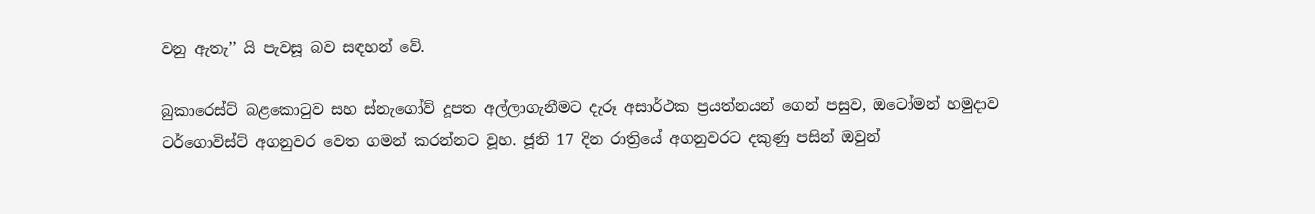වනු ඇතැ’’ යි පැවසූ බව සඳහන් වේ.

බුකාරෙස්ට් බළකොටුව සහ ස්නැගෝව් දූපත අල්ලාගැනීමට දැරූ අසාර්ථක ප්‍රයත්නයන් ගෙන් පසුව, ඔටෝමන් හමුදාව ටර්ගොවිස්ට් අගනුවර වෙත ගමන් කරන්නට වූහ. ජූනි 17 දින රාත්‍රියේ අගනුවරට දකුණු පසින් ඔවුන්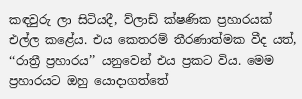කඳවුරු ලා සිටියදී, ව්ලාඩ් ක්ෂණික ප්‍රහාරයක් එල්ල කළේය. එය කෙතරම් තීරණාත්මක වීද යත්, ‘‘රාත්‍රී ප්‍රහාරය’’ යනුවෙන් එය ප්‍රකට විය. මෙම ප්‍රහාරයට ඔහු යොදාගත්තේ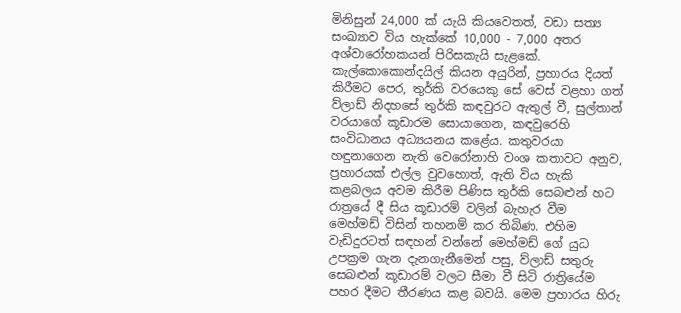මිනිසුන් 24,000 ක් යැයි කියවෙතත්, වඩා සත්‍ය සංඛ්‍යාව විය හැක්කේ 10,000 - 7,000 අතර අශ්වාරෝහකයන් පිරිසකැයි සැළකේ. කැල්කොකොන්දයිල් කියන අයුරින්, ප්‍රහාරය දියත් කිරීමට පෙර, තුර්කි වරයෙකු සේ වෙස් වළහා ගත් ව්ලාඩ් නිදහසේ තුර්කි කඳවුරට ඇතුල් වී, සුල්තාන් වරයාගේ කූඩාරම සොයාගෙන, කඳවුරෙහි සංවිධානය අධ්‍යයනය කළේය. කතුවරයා හඳුනාගෙන නැති වෙරෝනාහි වංශ කතාවට අනුව, ප්‍රහාරයක් එල්ල වුවහොත්, ඇති විය හැකි කළබලය අවම කිරීම පිණිස තුර්කි සෙබළුන් හට රාත්‍රයේ දී සිය කූඩාරම් වලින් බැහැර වීම මෙහ්මඩ් විසින් තහනම් කර තිබිණ. එහිම වැඩිදුරටත් සඳහන් වන්නේ මෙහ්මඩ් ගේ යුධ උපක්‍රම ගැන දැනගැනීමෙන් පසු, ව්ලාඩ් සතුරු සෙබළුන් කූඩාරම් වලට සීමා වී සිටි රාත්‍රියේම පහර දීමට තීරණය කළ බවයි. මෙම ප්‍රහාරය හිරු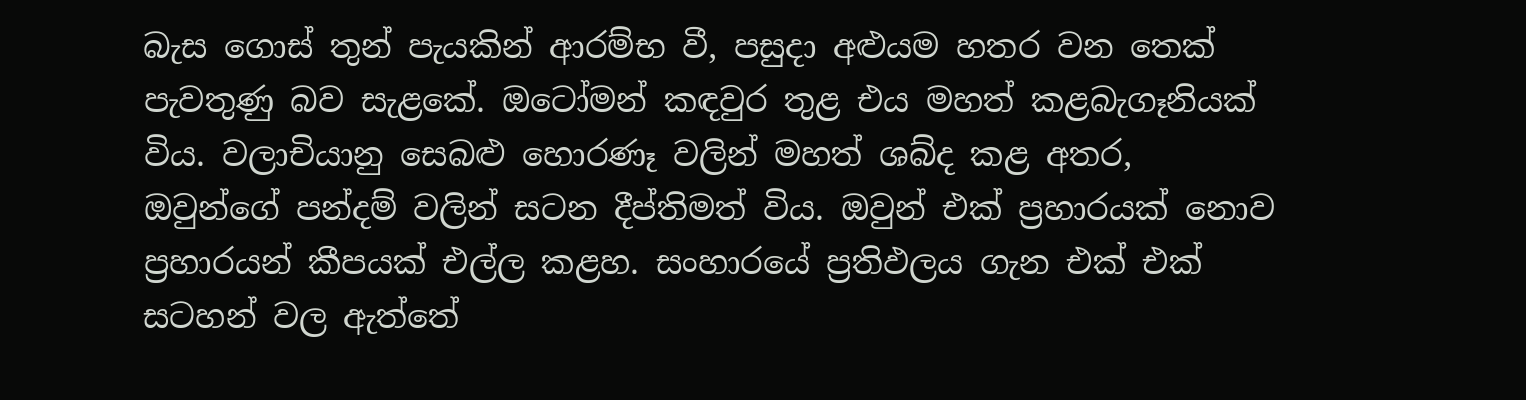බැස ගොස් තුන් පැයකින් ආරම්භ වී, පසුදා අළුයම හතර වන තෙක් පැවතුණු බව සැළකේ. ඔටෝමන් කඳවුර තුළ එය මහත් කළබැගෑනියක් විය. වලාචියානු සෙබළු හොරණෑ වලින් මහත් ශබ්ද කළ අතර, ඔවුන්ගේ පන්දම් වලින් සටන දීප්තිමත් විය. ඔවුන් එක් ප්‍රහාරයක් නොව ප්‍රහාරයන් කීපයක් එල්ල කළහ. සංහාරයේ ප්‍රතිඵලය ගැන එක් එක් සටහන් වල ඇත්තේ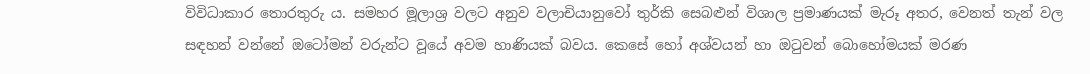විවිධාකාර තොරතුරු ය. සමහර මූලාශ්‍ර වලට අනුව වලාචියානුවෝ තුර්කි සෙබළුන් විශාල ප්‍රමාණයක් මැරූ අතර, වෙනත් තැන් වල සඳහන් වන්නේ ඔටෝමන් වරුන්ට වූයේ අවම හාණියක් බවය. කෙසේ හෝ අශ්වයන් හා ඔටුවන් බොහෝමයක් මරණ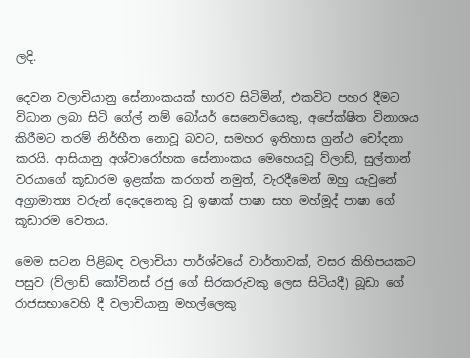ලදි.

දෙවන වලාචියානු සේනාංකයක් භාරව සිටිමින්, එකවිට පහර දීමට විධාන ලබා සිටි ගේල් නම් බෝයර් සෙනෙවියෙකු, අපේක්ෂිත විනාශය කිරීමට තරම් නිර්භීත නොවූ බවට, සමහර ඉතිහාස ග්‍රන්ථ චෝදනා කරයි. ආසියානු අශ්වාරෝහක සේනාංකය මෙහෙයවූ ව්ලාඩ්, සුල්තාන් වරයාගේ කූඩාරම ඉළක්ක කරගත් නමුත්, වැරදීමෙන් ඔහු යැවුනේ අග්‍රාමාත්‍ය වරුන් දෙදෙනෙකු වූ ඉෂාක් පාෂා සහ මහ්මූද් පාෂා ගේ කූඩාරම වෙතය.

මෙම සටන පිළිබඳ වලාචියා පාර්ශ්වයේ වාර්තාවක්, වසර කිහිපයකට පසුව (ව්ලාඩ් කෝවිනස් රජු ගේ සිරකරුවකු ලෙස සිටියදී) බූඩා ගේ රාජසභාවෙහි දී වලාචියානු මහල්ලෙකු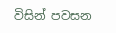විසින් පවසන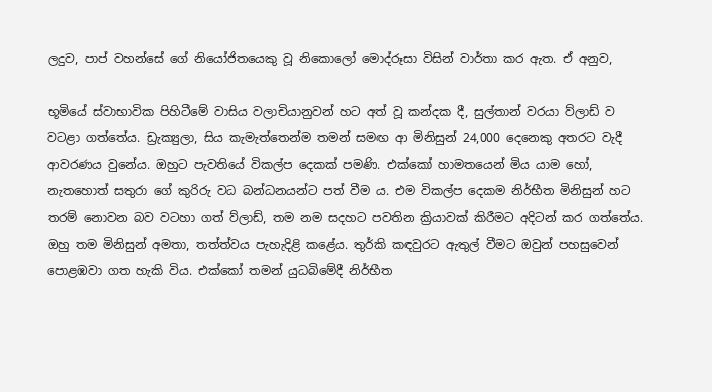ලදුව, පාප් වහන්සේ ගේ නියෝජිතයෙකු වූ නිකොලෝ මොද්රූසා විසින් වාර්තා කර ඇත. ඒ අනුව,

භූමියේ ස්වාභාවික පිහිටීමේ වාසිය වලාචියානුවන් හට අත් වූ කන්දක දී, සුල්තාන් වරයා ව්ලාඩ් ව වටළා ගත්තේය. ඩ්‍රැක්‍යුලා, සිය කැමැත්තෙන්ම තමන් සමඟ ආ මිනිසුන් 24,000 දෙනෙකු අතරට වැදී ආවරණය වුනේය. ඔහුට පැවතියේ විකල්ප දෙකක් පමණි. එක්කෝ හාමතයෙන් මිය යාම හෝ, නැතහොත් සතුරා ගේ කුරිරු වධ බන්ධනයන්ට පත් වීම ය. එම විකල්ප දෙකම නිර්භීත මිනිසුන් හට තරම් නොවන බව වටහා ගත් ව්ලාඩ්, තම නම සදහට පවතින ක්‍රියාවක් කිරීමට අදිටන් කර ගත්තේය. ඔහු තම මිනිසුන් අමතා, තත්ත්වය පැහැදිළි කළේය. තුර්කි කඳවුරට ඇතුල් වීමට ඔවුන් පහසුවෙන් පොළඹවා ගත හැකි විය. එක්කෝ තමන් යුධබිමේදී නිර්භීත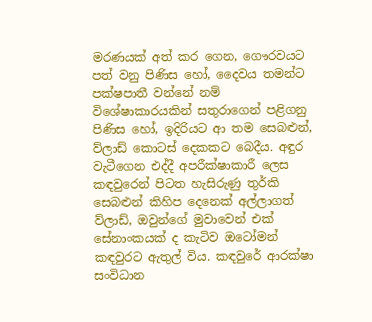මරණයක් අත් කර ගෙන, ගෞරවයට පත් වනු පිණිස හෝ, දෛවය තමන්ට පක්ෂපාතී වන්නේ නම් විශේෂාකාරයකින් සතුරාගෙන් පළිගනු පිණිස හෝ, ඉදිරියට ආ තම සෙබළුන්, ව්ලාඩ් කොටස් දෙකකට බෙදීය. අඳුර වැටීගෙන එද්දී අපරීක්ෂාකාරී ලෙස කඳවුරෙන් පිටත හැසිරුණු තුර්කි සෙබළුන් කිහිප දෙනෙක් අල්ලාගත් ව්ලාඩ්, ඔවුන්ගේ මුවාවෙන් එක් සේනාංකයක් ද කැටිව ඔටෝමන් කඳවුරට ඇතුල් විය. කඳවුරේ ආරක්ෂා සංවිධාන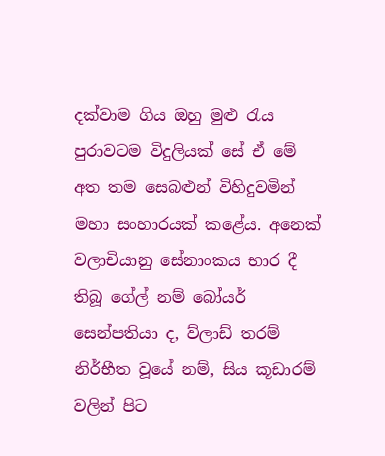දක්වාම ගිය ඔහු මුළු රැය පුරාවටම විදුලියක් සේ ඒ මේ අත තම සෙබළුන් විහිදුවමින් මහා සංහාරයක් කළේය. අනෙක් වලාචියානු සේනාංකය භාර දී තිබූ ගේල් නම් බෝයර් සෙන්පතියා ද, ව්ලාඩ් තරම් නිර්භීත වූයේ නම්, සිය කූඩාරම් වලින් පිට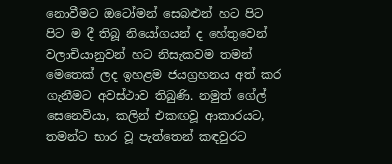නොවීමට ඔටෝමන් සෙබළුන් හට පිට පිට ම දී තිබූ නියෝගයන් ද හේතුවෙන් වලාචියානුවන් හට නිසැකවම තමන් මෙතෙක් ලද ඉහළම ජයග්‍රහනය අත් කර ගැනීමට අවස්ථාව තිබුණි. නමුත් ගේල් සෙනෙවියා, කලින් එකඟවූ ආකාරයට, තමන්ට භාර වූ පැත්තෙන් කඳවුරට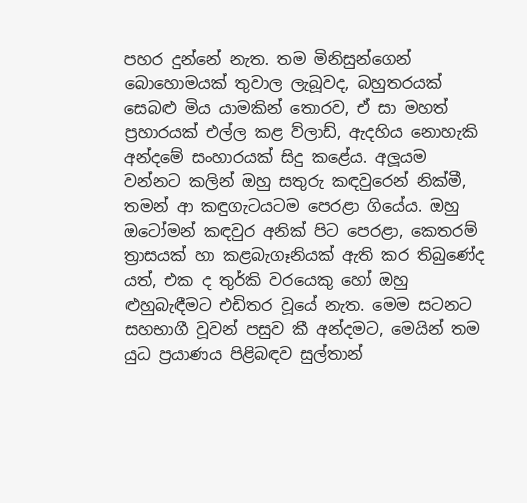පහර දුන්නේ නැත. තම මිනිසුන්ගෙන් බොහොමයක් තුවාල ලැබූවද, බහුතරයක් සෙබළු මිය යාමකින් තොරව, ඒ සා මහත් ප්‍රහාරයක් එල්ල කළ ව්ලාඩ්, ඇදහිය නොහැකි අන්දමේ සංහාරයක් සිදු කළේය. අලූයම වන්නට කලින් ඔහු සතුරු කඳවුරෙන් නික්මී, තමන් ආ කඳුගැටයටම පෙරළා ගියේය. ඔහු ඔටෝමන් කඳවුර අනික් පිට පෙරළා, කෙතරම් ත්‍රාසයක් හා කළබැගෑනියක් ඇති කර තිබුණේද යත්, එක ද තුර්කි වරයෙකු හෝ ඔහු ළුහුබැඳීමට එඩිතර වූයේ නැත. මෙම සටනට සහභාගී වූවන් පසුව කී අන්දමට, මෙයින් තම යුධ ප්‍රයාණය පිළිබඳව සුල්තාන්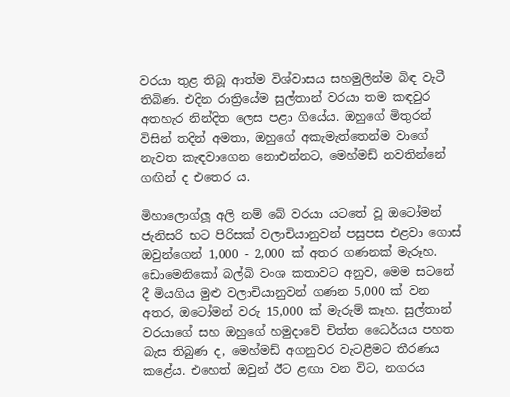වරයා තුළ තිබූ ආත්ම විශ්වාසය සහමුලින්ම බිඳ වැටී තිබිණ. එදින රාත්‍රියේම සුල්තාන් වරයා තම කඳවුර අතහැර නින්දිත ලෙස පළා ගියේය. ඔහුගේ මිතුරන් විසින් තදින් අමතා, ඔහුගේ අකැමැත්තෙන්ම වාගේ නැවත කැඳවාගෙන නොඑන්නට, මෙහ්මඩ් නවතින්නේ ගඟින් ද එතෙර ය.

මිහාලොග්ලූ අලි නම් බේ වරයා යටතේ වූ ඔටෝමන් ජැනිසරි භට පිරිසක් වලාචියානුවන් පසුපස එළවා ගොස් ඔවුන්ගෙන් 1,000 - 2,000 ක් අතර ගණනක් මැරූහ. ඩොමෙනිකෝ බල්බි වංශ කතාවට අනුව, මෙම සටනේ දී මියගිය මුළු වලාචියානුවන් ගණන 5,000 ක් වන අතර, ඔටෝමන් වරු 15,000 ක් මැරුම් කෑහ. සුල්තාන් වරයාගේ සහ ඔහුගේ හමුදාවේ චිත්ත ධෛර්යය පහත බැස තිබුණ ද, මෙහ්මඩ් අගනුවර වැටළීමට තීරණය කළේය. එහෙත් ඔවුන් ඊට ළඟා වන විට, නගරය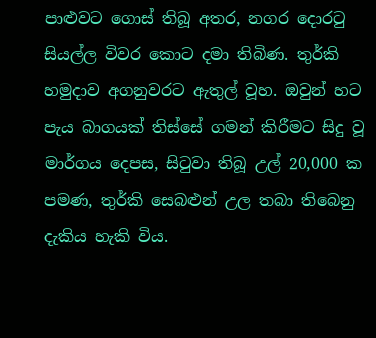පාළුවට ගොස් තිබූ අතර, නගර දොරටු සියල්ල විවර කොට දමා තිබිණ. තුර්කි හමුදාව අගනුවරට ඇතුල් වූහ. ඔවුන් හට පැය බාගයක් තිස්සේ ගමන් කිරීමට සිදු වූ මාර්ගය දෙපස, සිටුවා තිබූ උල් 20,000 ක පමණ, තුර්කි සෙබළුන් උල තබා තිබෙනු දැකිය හැකි විය.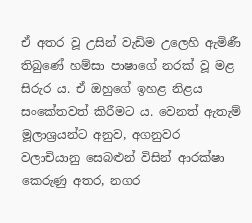ඒ අතර වූ උසින් වැඩිම උලෙහි ඇමිණී තිබුණේ හම්සා පාෂාගේ නරක් වූ මළ සිරුර ය. ඒ ඔහුගේ ඉහළ නිළය සංකේතවත් කිරීමට ය. වෙනත් ඇතැම් මූලාශ්‍රයන්ට අනුව, අගනුවර වලාචියානු සෙබළුන් විසින් ආරක්ෂා කෙරුණු අතර, නගර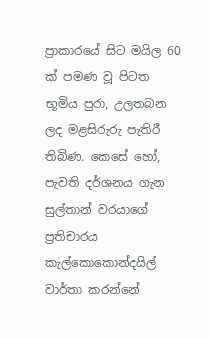ප්‍රාකාරයේ සිට මයිල 60 ක් පමණ වූ පිටත භූමිය පුරා, උලතබන ලද මළසිරුරු පැතිරී තිබිණ. කෙසේ හෝ, පැවති දර්ශනය ගැන සුල්තාන් වරයාගේ ප්‍රතිචාරය කැල්කොකොන්දයිල් වාර්තා කරන්නේ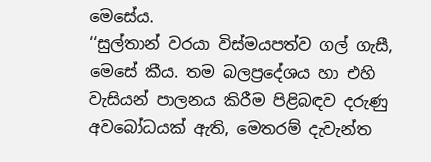මෙසේය.
‘‘සුල්තාන් වරයා විස්මයපත්ව ගල් ගැසී, මෙසේ කීය. තම බලප්‍රදේශය හා එහි වැසියන් පාලනය කිරීම පිළිබඳව දරුණු අවබෝධයක් ඇති, මෙතරම් දැවැන්ත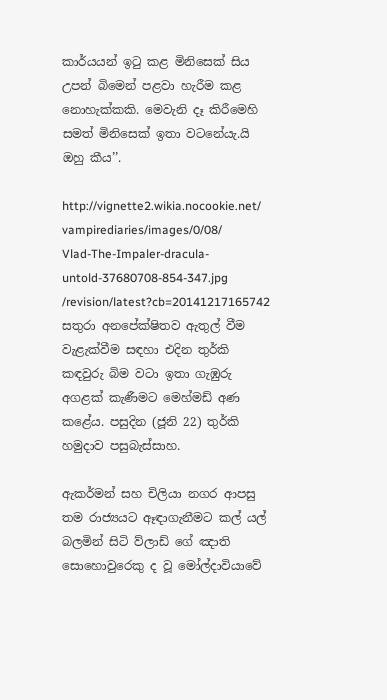කාර්යයන් ඉටු කළ මිනිසෙක් සිය උපන් බිමෙන් පළවා හැරීම කළ නොහැක්කකි. මෙවැනි දෑ කිරීමෙහි සමත් මිනිසෙක් ඉතා වටනේයැ.යි ඔහු කීය’’.

http://vignette2.wikia.nocookie.net/
vampirediaries/images/0/08/
Vlad-The-Impaler-dracula-untold-37680708-854-347.jpg
/revision/latest?cb=20141217165742
සතුරා අනපේක්ෂිතව ඇතුල් වීම වැළැක්වීම සඳහා එදින තුර්කි කඳවුරු බිම වටා ඉතා ගැඹුරු අගළක් කැණීමට මෙහ්මඩ් අණ කළේය. පසුදින (ජූනි 22) තුර්කි හමුදාව පසුබැස්සාහ.

ඇකර්මන් සහ චිලියා නගර ආපසු තම රාජ්‍යයට ඈඳාගැනීමට කල් යල් බලමින් සිටි ව්ලාඩ් ගේ ඤාති සොහොවුරෙකු ද වූ මෝල්දාවියාවේ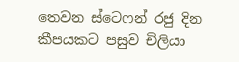තෙවන ස්ටෙෆන් රජු දින කීපයකට පසුව චිලියා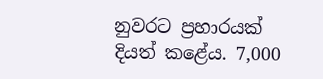නුවරට ප්‍රහාරයක් දියත් කළේය. 7,000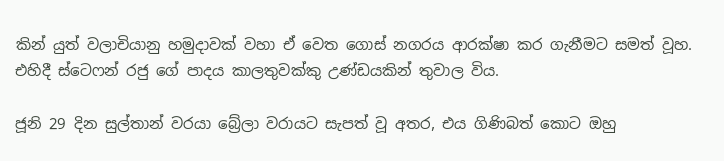කින් යුත් වලාචියානු හමුදාවක් වහා ඒ වෙත ගොස් නගරය ආරක්ෂා කර ගැනීමට සමත් වූහ. එහිදී ස්ටෙෆන් රජු ගේ පාදය කාලතුවක්කු උණ්ඩයකින් තුවාල විය.

ජූනි 29 දින සුල්තාන් වරයා බ්‍රේලා වරායට සැපත් වූ අතර, එය ගිණිබත් කොට ඔහු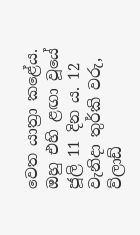වෙත යාත්‍රා කළේය. ඔහු එහි ළඟා වූයේ ජූලි 11 දින ය. 12 වැනිදා තුර්කි වරු, ව්ලාඩ්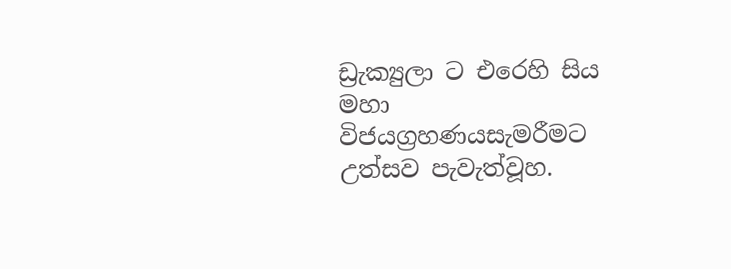ඩ්‍රැක්‍යුලා ට එරෙහි සිය මහා විජයග්‍රහණයසැමරීමට උත්සව පැවැත්වූහ.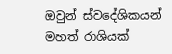ඔවුන් ස්වදේශිකයන් මහත් රාශියක්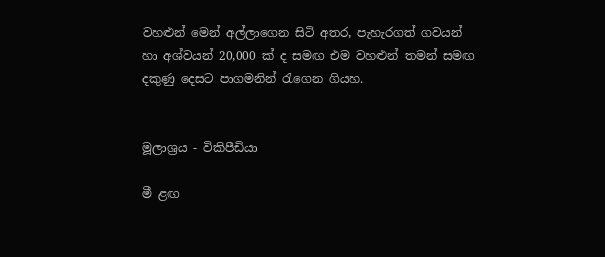වහළුන් මෙන් අල්ලාගෙන සිටි අතර, පැහැරගත් ගවයන් හා අශ්වයන් 20,000 ක් ද සමඟ එම වහළුන් තමන් සමඟ දකුණු දෙසට පාගමනින් රැගෙන ගියහ.


මූලාශ්‍රය - විකිපීඩියා

මී ළඟ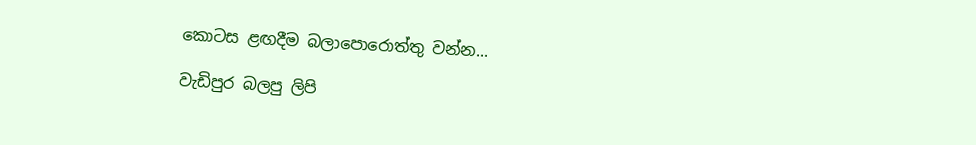කොටස ළඟදීම බලාපොරොත්තු වන්න...

වැඩිපුර බලපු ලිපි